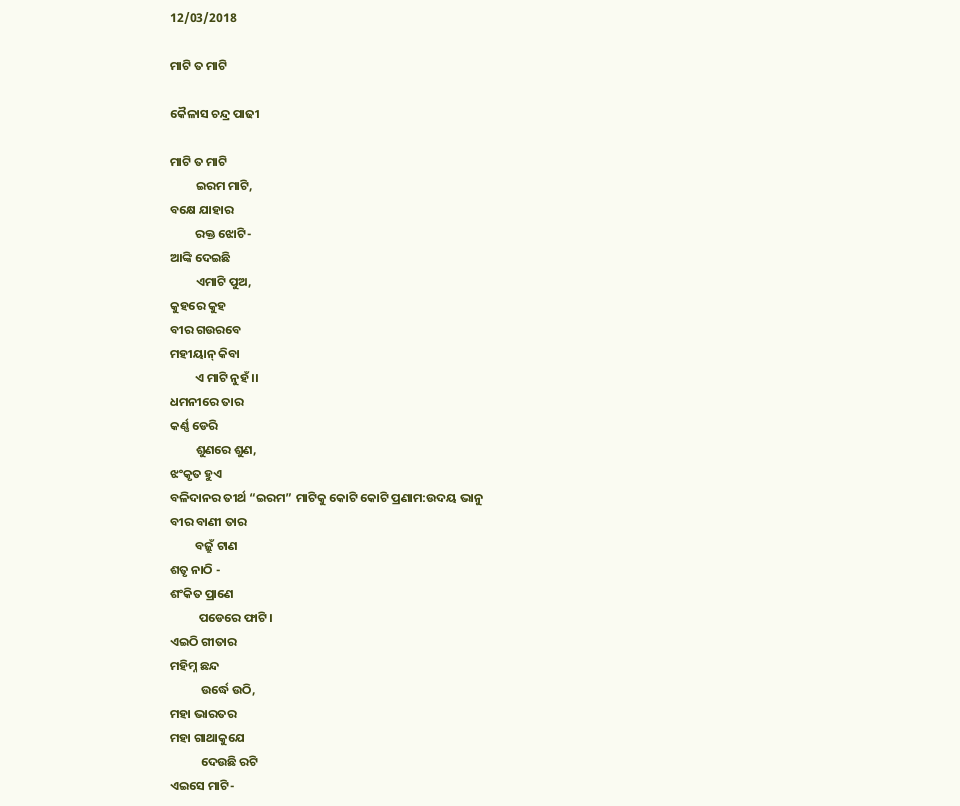12/03/2018

ମାଟି ତ ମାଟି

କୈଳାସ ଚନ୍ଦ୍ର ପାଢୀ

ମାଟି ତ ମାଟି
         ଇରମ ମାଟି,
ବକ୍ଷେ ଯାହାର
         ରକ୍ତ ଝୋଟି-
ଆଙ୍କି ଦେଇଛି
         ଏମାଟି ପୁଅ,
କୁହରେ କୁହ
ବୀର ଗଉରବେ
ମହୀୟାନ୍ କିବା
         ଏ ମାଟି ନୁହଁ ।।
ଧମନୀରେ ତାର
କର୍ଣ୍ଣ ଡେରି
         ଶୁଣରେ ଶୁଣ,
ଝଂକୃତ ହୁଏ
ବଳିଦାନର ତୀର୍ଥ “ଇରମ” ମାଟିକୁ କୋଟି କୋଟି ପ୍ରଣାମ:ଉଦୟ ଭାନୁ
ବୀର ବାଣୀ ତାର
         ବଜ୍ରୁଁ ଟାଣ
ଶତୃ ନାଠି -
ଶଂକିତ ପ୍ରାଣେ
          ପଡେରେ ଫାଟି।
ଏଇଠି ଗୀତାର
ମହିମ୍ନ ଛନ୍ଦ
           ଉର୍ଦ୍ଧେ ଉଠି,
ମହା ଭାରତର
ମହା ଗାଥାକୁଯେ
           ଦେଉଛି ରଟି
ଏଇସେ ମାଟି-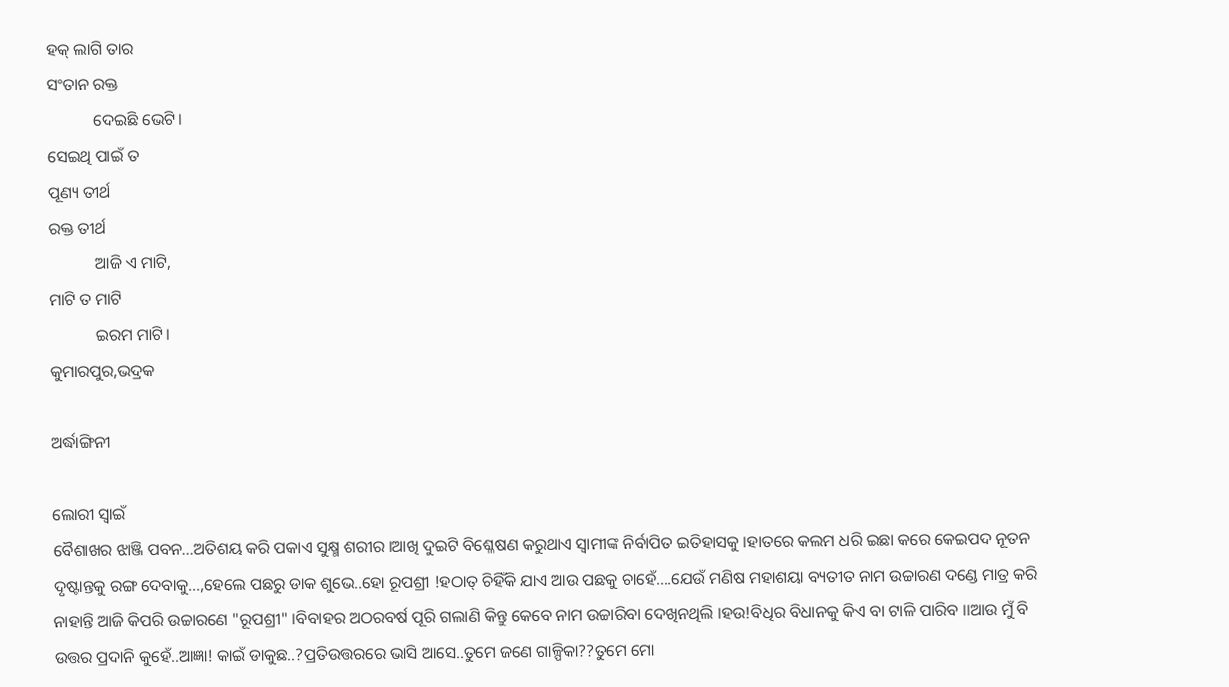ହକ୍ ଲାଗି ତାର
ସଂତାନ ରକ୍ତ
           ଦେଇଛି ଭେଟି।
ସେଇଥି ପାଇଁ ତ
ପୂଣ୍ୟ ତୀର୍ଥ
ରକ୍ତ ତୀର୍ଥ
           ଆଜି ଏ ମାଟି,
ମାଟି ତ ମାଟି
           ଇରମ ମାଟି।
କୁମାରପୁର,ଭଦ୍ରକ

ଅର୍ଦ୍ଧାଙ୍ଗିନୀ

ଲୋରୀ ସ୍ୱାଇଁ
ବୈଶାଖର ଝାଞ୍ଜି ପବନ...ଅତିଶୟ କରି ପକାଏ ସୁକ୍ଷ୍ମ ଶରୀର ।ଆଖି ଦୁଇଟି ବିଶ୍ଳେଷଣ କରୁଥାଏ ସ୍ୱାମୀଙ୍କ ନିର୍ବାପିତ ଇତିହାସକୁ ।ହାତରେ କଲମ ଧରି ଇଛା କରେ କେଇପଦ ନୂତନ ଦୃଷ୍ଟାନ୍ତକୁ ରଙ୍ଗ ଦେବାକୁ...,ହେଲେ ପଛରୁ ଡାକ ଶୁଭେ..ହୋ ରୂପଶ୍ରୀ !ହଠାତ୍ ଚିହିଁକି ଯାଏ ଆଉ ପଛକୁ ଚାହେଁ....ଯେଉଁ ମଣିଷ ମହାଶୟା ବ୍ୟତୀତ ନାମ ଉଚ୍ଚାରଣ ଦଣ୍ଡେ ମାତ୍ର କରି ନାହାନ୍ତି ଆଜି କିପରି ଉଚ୍ଚାରଣେ "ରୂପଶ୍ରୀ" ।ବିବାହର ଅଠରବର୍ଷ ପୂରି ଗଲାଣି କିନ୍ତୁ କେବେ ନାମ ଉଚ୍ଚାରିବା ଦେଖିନଥିଲି ।ହଉ!ବିଧିର ବିଧାନକୁ କିଏ ବା ଟାଳି ପାରିବ ।।ଆଉ ମୁଁ ବି ଉତ୍ତର ପ୍ରଦାନି କୁହେଁ..ଆଜ୍ଞା! କାଇଁ ଡାକୁଛ..?ପ୍ରତିଉତ୍ତରରେ ଭାସି ଆସେ..ତୁମେ ଜଣେ ଗାଳ୍ପିକା??ତୁମେ ମୋ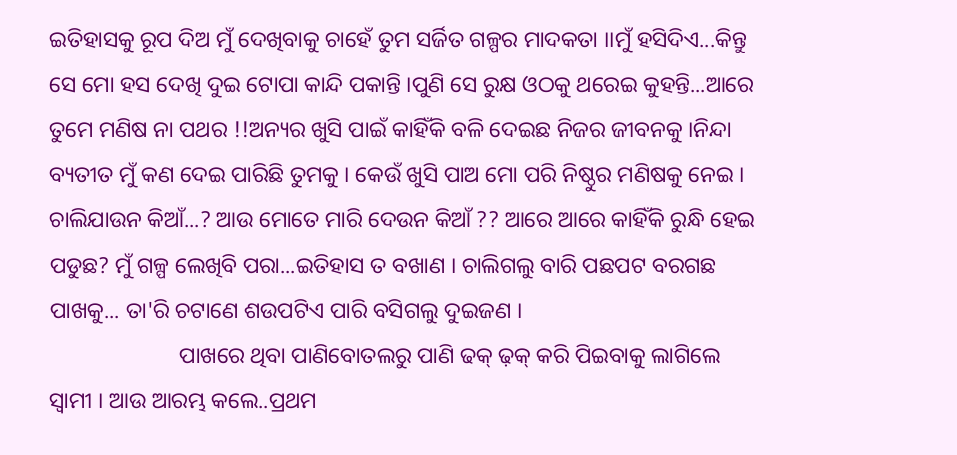ଇତିହାସକୁ ରୂପ ଦିଅ ମୁଁ ଦେଖିବାକୁ ଚାହେଁ ତୁମ ସର୍ଜିତ ଗଳ୍ପର ମାଦକତା ।।ମୁଁ ହସିଦିଏ...କିନ୍ତୁ ସେ ମୋ ହସ ଦେଖି ଦୁଇ ଟୋପା କାନ୍ଦି ପକାନ୍ତି ।ପୁଣି ସେ ରୁକ୍ଷ ଓଠକୁ ଥରେଇ କୁହନ୍ତି...ଆରେ ତୁମେ ମଣିଷ ନା ପଥର !!ଅନ୍ୟର ଖୁସି ପାଇଁ କାହିଁକି ବଳି ଦେଇଛ ନିଜର ଜୀବନକୁ ।ନିନ୍ଦା ବ୍ୟତୀତ ମୁଁ କଣ ଦେଇ ପାରିଛି ତୁମକୁ । କେଉଁ ଖୁସି ପାଅ ମୋ ପରି ନିଷ୍ଠୁର ମଣିଷକୁ ନେଇ ।  ଚାଲିଯାଉନ କିଆଁ...? ଆଉ ମୋତେ ମାରି ଦେଉନ କିଆଁ ?? ଆରେ ଆରେ କାହିଁକି ରୁନ୍ଧି ହେଇ ପଡୁଛ? ମୁଁ ଗଳ୍ପ ଲେଖିବି ପରା...ଇତିହାସ ତ ବଖାଣ । ଚାଲିଗଲୁ ବାରି ପଛପଟ ବରଗଛ ପାଖକୁ... ତା'ରି ଚଟାଣେ ଶଉପଟିଏ ପାରି ବସିଗଲୁ ଦୁଇଜଣ ।
                       ପାଖରେ ଥିବା ପାଣିବୋତଲରୁ ପାଣି ଢକ୍ ଢ଼କ୍ କରି ପିଇବାକୁ ଲାଗିଲେ ସ୍ୱାମୀ । ଆଉ ଆରମ୍ଭ କଲେ..ପ୍ରଥମ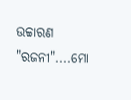ଉଚ୍ଚାରଣ "ରଜନୀ"....ମୋ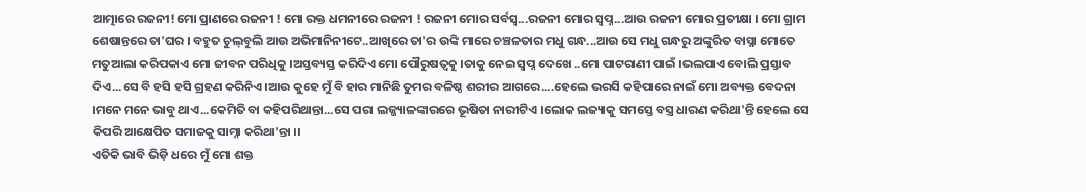ଆତ୍ମାରେ ରଜନୀ! ମୋ ପ୍ରାଣରେ ରଜନୀ ! ମୋ ରକ୍ତ ଧମନୀରେ ରଜନୀ ! ରଜନୀ ମୋର ସର୍ବସ୍ୱ...ରଜନୀ ମୋର ସ୍ୱପ୍ନ...ଆଉ ରଜନୀ ମୋର ପ୍ରତୀକ୍ଷା । ମୋ ଗ୍ରାମ ଶେଷାନ୍ତରେ ତା'ଘର । ବହୁତ ଚୁଲ୍‌ବୁଲି ଆଉ ଅଭିମାନିନୀଟେ..ଆଖିରେ ତା'ର ଉଙ୍କି ମାରେ ଚଞ୍ଚଳତାର ମଧୁ ଗନ୍ଧ...ଆଉ ସେ ମଧୁ ଗନ୍ଧରୁ ଅଙ୍କୁରିତ ବାସ୍ନା ମୋତେ ମତୁଆଲା କରିପକାଏ ମୋ ଜୀବନ ପରିଧିକୁ ।ଅସ୍ତବ୍ୟସ୍ତ କରିଦିଏ ମୋ ପୌରୁଷତ୍ବକୁ ।ତାକୁ ନେଇ ସ୍ୱପ୍ନ ଦେଖେ ..ମୋ ପାଟରାଣୀ ପାଇଁ ।ଭଲପାଏ ବୋଲି ପ୍ରସ୍ତାବ ଦିଏ...ସେ ବି ହସି ହସି ଗ୍ରହଣ କରିନିଏ।ଆଉ କୁହେ ମୁଁ ବି ହାର ମାନିଛି ତୁମର ବଳିଷ୍ଠ ଶରୀର ଆଗରେ....ହେଲେ ଭରସି କହିପାରେ ନାଇଁ ମୋ ଅବ୍ୟକ୍ତ ବେଦନା ।ମନେ ମନେ ଭାବୁ ଥାଏ...କେମିତି ବା କହିପରିଥାନ୍ତା...ସେ ପରା ଲଜ୍ଜ୍ୟାଳଙ୍କାରରେ ଭୂଷିତା ନାରୀଟିଏ ।ଲୋକ ଲଜ୍ୟାକୁ ସମସ୍ତେ ବସ୍ତ୍ର ଧାରଣ କରିଥା'ନ୍ତି ହେଲେ ସେ କିପରି ଆକ୍ଷେପିତ ସମାଜକୁ ସାମ୍ନା କରିଥା'ନ୍ତା ।।
ଏତିକି ଭାବି ଭିଡ଼ି ଧରେ ମୁଁ ମୋ ଶକ୍ତ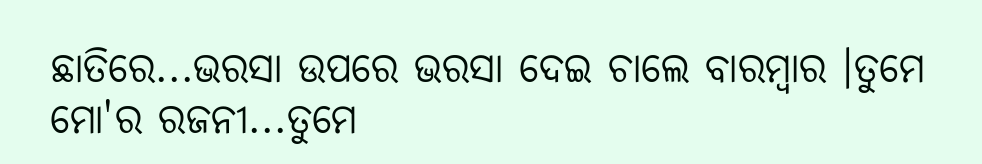ଛାତିରେ...ଭରସା ଉପରେ ଭରସା ଦେଇ ଚାଲେ ବାରମ୍ବାର ।ତୁମେ ମୋ'ର ରଜନୀ...ତୁମେ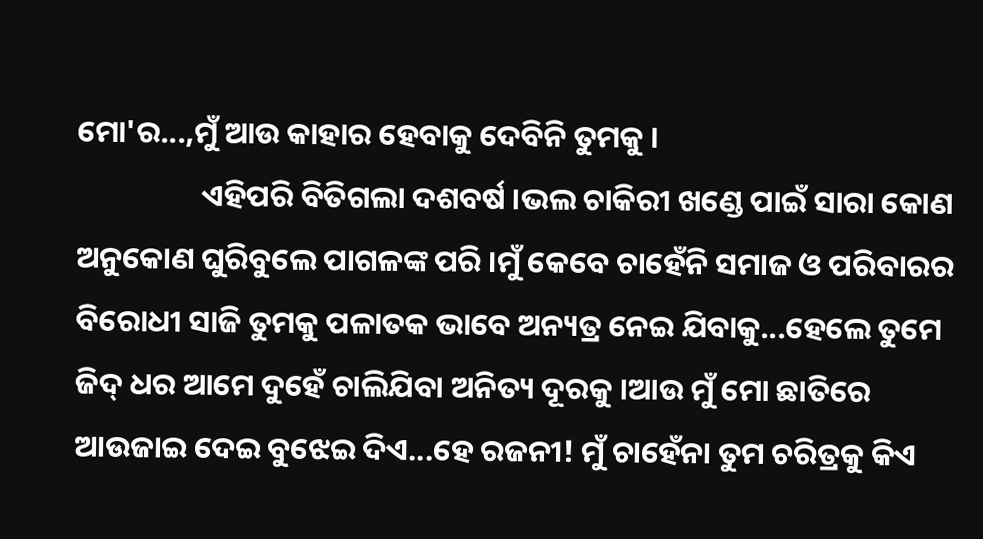ମୋ'ର...,ମୁଁ ଆଉ କାହାର ହେବାକୁ ଦେବିନି ତୁମକୁ ।
                  ଏହିପରି ବିତିଗଲା ଦଶବର୍ଷ ।ଭଲ ଚାକିରୀ ଖଣ୍ଡେ ପାଇଁ ସାରା କୋଣ ଅନୁକୋଣ ଘୁରିବୁଲେ ପାଗଳଙ୍କ ପରି ।ମୁଁ କେବେ ଚାହେଁନି ସମାଜ ଓ ପରିବାରର ବିରୋଧୀ ସାଜି ତୁମକୁ ପଳାତକ ଭାବେ ଅନ୍ୟତ୍ର ନେଇ ଯିବାକୁ...ହେଲେ ତୁମେ ଜିଦ୍‌ ଧର ଆମେ ଦୁହେଁ ଚାଲିଯିବା ଅନିତ୍ୟ ଦୂରକୁ ।ଆଉ ମୁଁ ମୋ ଛାତିରେ ଆଉଜାଇ ଦେଇ ବୁଝେଇ ଦିଏ...ହେ ରଜନୀ! ମୁଁ ଚାହେଁନା ତୁମ ଚରିତ୍ରକୁ କିଏ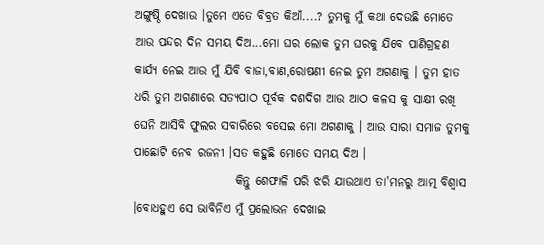ଅଙ୍ଗୁଷ୍ଠି ଦେଖାଉ ।ତୁମେ ଏତେ ବିବ୍ରତ କିଆଁ....? ତୁମକୁ ମୁଁ କଥା ଦେଉଛି ମୋତେ ଆଉ ପନ୍ଦର ଦିନ ସମୟ ଦିଅ...ମୋ ଘର ଲୋକ ତୁମ ଘରକୁ ଯିବେ ପାଣିଗ୍ରହଣ କାର୍ଯ୍ୟ ନେଇ ଆଉ ମୁଁ ଯିବି ବାଜା,ବାଣ,ରୋଷଣୀ ନେଇ ତୁମ ଅଗଣାକୁ । ତୁମ ହାତ ଧରି ତୁମ ଅଗଣାରେ ସତ୍ୟପାଠ ପୂର୍ବକ ଦଶଦିଗ ଆଉ ଆଠ କଳସ କୁ ସାକ୍ଷୀ ରଖି ଘେନି ଆସିବି ଫୁଲର ସବାରିରେ ବସେଇ ମୋ ଅଗଣାକୁ । ଆଉ ସାରା ସମାଜ ତୁମକୁ ପାଛୋଟି ନେବ ରଜନୀ ।ସତ କହୁଛି ମୋତେ ସମୟ ଦିଅ ।
                     କିନ୍ତୁ ଶେଫାଳି ପରି ଝରି ଯାଉଥାଏ ତା'ମନରୁ ଆତ୍ମ ବିଶ୍ୱାସ ।ବୋଧହୁଏ ସେ ଭାବିନିଏ ମୁଁ ପ୍ରଲୋଭନ ଦେଖାଇ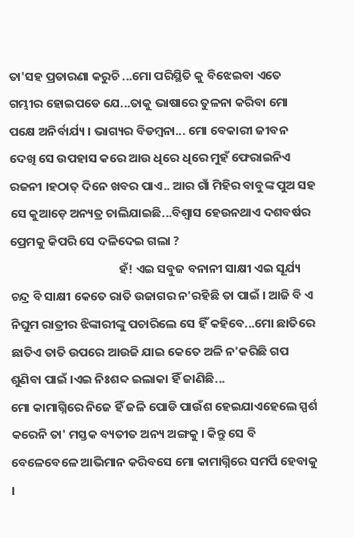ତା'ସହ ପ୍ରତାରଣା କରୁଚି ...ମୋ ପରିସ୍ଥିତି କୁ ବିଝେଇବା ଏତେ ଗମ୍ଭୀର ହୋଇପଡେ ଯେ...ତାକୁ ଭାଷାରେ ତୁଳନା କରିବା ମୋ ପକ୍ଷେ ଅନିର୍ବାର୍ଯ୍ୟ । ଭାଗ୍ୟର ବିଡମ୍ବନା... ମୋ ବେକାରୀ ଜୀବନ ଦେଖି ସେ ଉପହାସ କରେ ଆଉ ଧିରେ ଧିରେ ମୁହଁ ଫେରାଇନିଏ ରଜନୀ ।ହଠାତ୍ ଦିନେ ଖବର ପାଏ.. ଆର ଗାଁ ମିହିର ବାବୁଙ୍କ ପୁଅ ସହ ସେ କୁଆଡ଼େ ଅନ୍ୟତ୍ର ଚାଲିଯାଇଛି...ବିଶ୍ୱାସ ହେଉନଥାଏ ଦଶବର୍ଷର ପ୍ରେମକୁ କିପରି ସେ ଦଳିଦେଇ ଗଲା ?
                                       ହଁ! ଏଇ ସବୁଜ ବନାନୀ ସାକ୍ଷୀ ଏଇ ସୂର୍ଯ୍ୟ ଚନ୍ଦ୍ର ବି ସାକ୍ଷୀ କେତେ ରାତି ଉଜାଗର ନ'ରହିଛି ତା ପାଇଁ । ଆଜି ବି ଏ ନିଘୁମ ରାତ୍ରୀର ଝିଙ୍କାରୀଙ୍କୁ ପଚାରିଲେ ସେ ହିଁ କହିବେ...ମୋ ଛାତିରେ ଛାତିଏ ତାତି ଉପରେ ଆଉଜି ଯାଇ କେତେ ଅଳି ନ'କରିଛି ଗପ ଶୁଣିବା ପାଇଁ ।ଏଇ ନିଃଶବ୍ଦ ଇଲାକା ହିଁ ଜାଣିଛି...
ମୋ କାମାଗ୍ନିରେ ନିଜେ ହିଁ ଜଳି ପୋଡି ପାଉଁଶ ହେଇଯାଏହେଲେ ସ୍ପର୍ଶ କରେନି ତା' ମସ୍ତକ ବ୍ୟତୀତ ଅନ୍ୟ ଅଙ୍ଗକୁ । କିନ୍ତୁ ସେ ବି ବେଳେବେଳେ ଆଭିମାନ କରିବସେ ମୋ କାମାଗ୍ନିରେ ସମର୍ପି ହେବାକୁ ।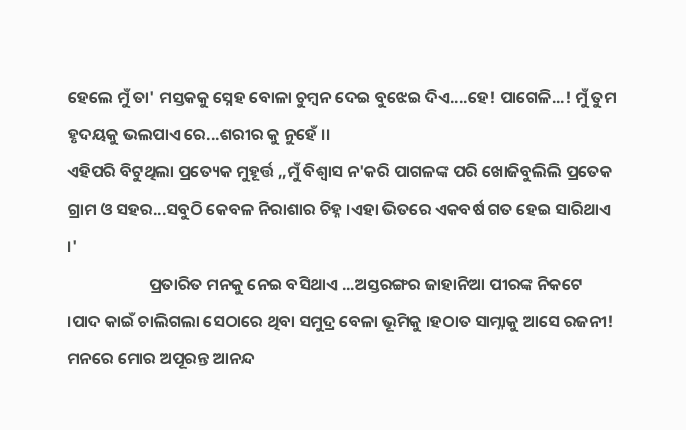ହେଲେ ମୁଁ ତା' ମସ୍ତକକୁ ସ୍ନେହ ବୋଳା ଚୁମ୍ବନ ଦେଇ ବୁଝେଇ ଦିଏ....ହେ! ପାଗେଳି...! ମୁଁ ତୁମ ହୃଦୟକୁ ଭଲପାଏ ରେ...ଶରୀର କୁ ନୁହେଁ ।।
ଏହିପରି ବିଟୁଥିଲା ପ୍ରତ୍ୟେକ ମୁହୂର୍ତ୍ତ ,,ମୁଁ ବିଶ୍ୱାସ ନ'କରି ପାଗଳଙ୍କ ପରି ଖୋଜିବୁଲିଲି ପ୍ରତେକ ଗ୍ରାମ ଓ ସହର...ସବୁଠି କେବଳ ନିରାଶାର ଚିହ୍ନ ।ଏହା ଭିତରେ ଏକବର୍ଷ ଗତ ହେଇ ସାରିଥାଏ ।'
                      ପ୍ରତାରିତ ମନକୁ ନେଇ ବସିଥାଏ ...ଅସ୍ତରଙ୍ଗର ଜାହାନିଆ ପୀରଙ୍କ ନିକଟେ ।ପାଦ କାଇଁ ଚାଲିଗଲା ସେଠାରେ ଥିବା ସମୁଦ୍ର ବେଳା ଭୂମିକୁ ।ହଠାତ ସାମ୍ନାକୁ ଆସେ ରଜନୀ! ମନରେ ମୋର ଅପୂରନ୍ତ ଆନନ୍ଦ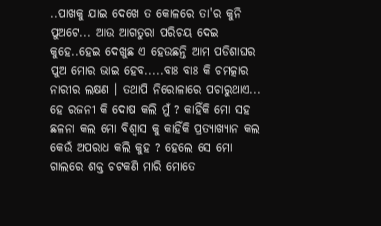..ପାଖକୁ ଯାଇ ଦେଖେ ତ କୋଳରେ ତା'ର କୁନି ପୁଅଟେ... ଆଉ ଆଗତୁରା ପରିଚୟ ଦେଇ କୁହେ..ହେଇ ଦେଖୁଛ ଏ ହେଉଛନ୍ତି ଆମ ପଡିଶାଘର ପୁଅ ମୋର ଭାଇ ହେବ.....ବାଃ ବାଃ କି ଚମତ୍କାର ନାରୀର ଲକ୍ଷଣ । ତଥାପି ନିରୋଳାରେ ପଚାରୁଥାଏ... ହେ ରଜନୀ କି ଦୋଷ କଲି ମୁଁ ? କାହିଁକି ମୋ ସହ ଛଳନା କଲ ମୋ ବିଶ୍ୱାସ କୁ କାହିଁକି ପ୍ରତ୍ୟାଖ୍ୟାନ କଲ କେଉଁ ଅପରାଧ କଲି କୁହ ? ହେଲେ ସେ ମୋ ଗାଲରେ ଶକ୍ତ ଚଟକଣି ମାରି ମୋତେ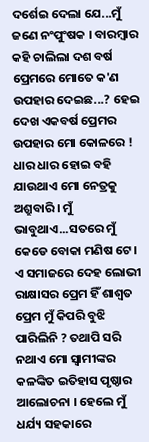ଦର୍ଶେଇ ଦେଲା ଯେ...ମୁଁ ଜଣେ ନଂପୁଂଷକ । ବାରମ୍ବାର କହି ଚାଲିଲା ଦଶ ବର୍ଷ ପ୍ରେମରେ ମୋତେ କ'ଣ ଉପହାର ଦେଇଛ...? ହେଇ ଦେଖ ଏକବର୍ଷ ପ୍ରେମର ଉପହାର ମୋ କୋଳରେ ! ଧାର ଧାର ହୋଇ ବହି ଯାଉଥାଏ ମୋ ନେତ୍ରକୁ ଅଶ୍ରୁବାରି । ମୁଁ ଭାବୁଥାଏ...ସତରେ ମୁଁ କେଡେ ବୋକା ମଣିଷ ଟେ । ଏ ସମାଜରେ ଦେହ ଲୋଭୀ ରାକ୍ଷାସର ପ୍ରେମ ହିଁ ଶାଶ୍ୱତ ପ୍ରେମ ମୁଁ କିପରି ବୁଝି ପାରିଲିନି ? ତଥାପି ସରି ନଥାଏ ମୋ ସ୍ୱାମୀଙ୍କର କଳଙ୍କିତ ଇତିହାସ ପୃଷ୍ଠାର ଆଲୋଚନା । ହେଲେ ମୁଁ ଧର୍ଯ୍ୟ ସହକାରେ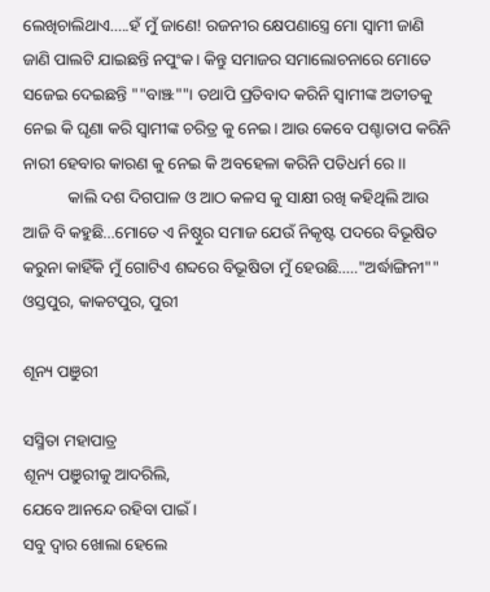ଲେଖିଚାଲିଥାଏ.....ହଁ ମୁଁ ଜାଣେ! ରଜନୀର କ୍ଷେପଣାସ୍ତ୍ରେ ମୋ ସ୍ୱାମୀ ଜାଣି ଜାଣି ପାଲଟି ଯାଇଛନ୍ତି ନପୁଂକ। କିନ୍ତୁ ସମାଜର ସମାଲୋଚନାରେ ମୋତେ ସଜେଇ ଦେଇଛନ୍ତି ""ବାଞ୍ଝ""। ତଥାପି ପ୍ରତିବାଦ କରିନି ସ୍ୱାମୀଙ୍କ ଅତୀତକୁ ନେଇ କି ଘୃଣା କରି ସ୍ୱାମୀଙ୍କ ଚରିତ୍ର କୁ ନେଇ। ଆଉ କେବେ ପଶ୍ଚାତାପ କରିନି ନାରୀ ହେବାର କାରଣ କୁ ନେଇ କି ଅବହେଳା କରିନି ପତିଧର୍ମ ରେ ।।
           କାଲି ଦଶ ଦିଗପାଳ ଓ ଆଠ କଳସ କୁ ସାକ୍ଷୀ ରଖି କହିଥିଲି ଆଉ ଆଜି ବି କହୁଛି...ମୋତେ ଏ ନିଷ୍ଠୁର ସମାଜ ଯେଉଁ ନିକୃଷ୍ଟ ପଦରେ ବିଭୂଷିତ କରୁନା କାହିଁକି ମୁଁ ଗୋଟିଏ ଶବ୍ଦରେ ବିଭୂଷିତା ମୁଁ ହେଉଛି....."ଅର୍ଦ୍ଧାଙ୍ଗିନୀ""
ଓସ୍ତପୁର, କାକଟପୁର, ପୁରୀ

ଶୂନ୍ୟ ପଞୁରୀ

ସସ୍ମିତା ମହାପାତ୍ର
ଶୂନ୍ୟ ପଞୁରୀକୁ ଆଦରିଲି,
ଯେବେ ଆନନ୍ଦେ ରହିବା ପାଇଁ ।
ସବୁ ଦ୍ବାର ଖୋଲା ହେଲେ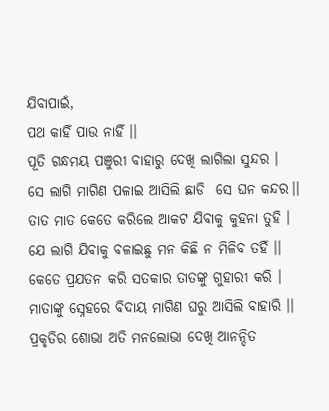ଯିବାପାଇଁ,
ପଥ କାହିଁ ପାଉ ନାହିଁ ।।
ପୂତି ଗନ୍ଧମୟ ପଞୁରୀ ବାହାରୁ ଦେଖି ଲାଗିଲା ସୁନ୍ଦର ।
ସେ ଲାଗି ମାଗିଣ ପଳାଇ ଆସିଲି ଛାଡି  ସେ ଘନ କନ୍ଦର।।
ତାତ ମାତ କେତେ କରିଲେ ଆକଟ ଯିବାକୁ କୁହନା ତୁହି ।
ଯେ ଲାଗି ଯିବାକୁ ବଳାଇଛୁ ମନ କିଛି ନ ମିଳିବ ତହିଁ ।।
କେତେ ପ୍ରଯତନ କରି ସତକାର ତାତଙ୍କୁ ଗୁହାରୀ କରି ।
ମାତାଙ୍କୁ ସ୍ନେହରେ ବିଦାୟ ମାଗିଣ ଘରୁ ଆସିଲି ବାହାରି ।।
ପ୍ରକୃତିର ଶୋଭା ଅତି ମନଲୋଭା ଦେଖି ଆନନ୍ଦିତ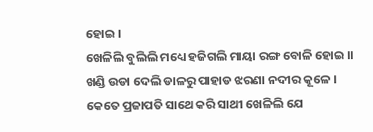ହୋଇ ।
ଖେଳିଲି ବୁଲିଲି ମଧ୍ୟେ ହଜିଗଲି ମାୟା ରଙ୍ଗ ବୋଳି ହୋଇ ।।
ଖଣ୍ଡି ଉଡା ଦେଲି ଡାଳରୁ ପାହାଡ ଝରଣା ନଦୀର କୂଳେ ।
କେତେ ପ୍ରଜାପତି ସାଥେ କରି ସାଥୀ ଖେଳିଲି ଯେ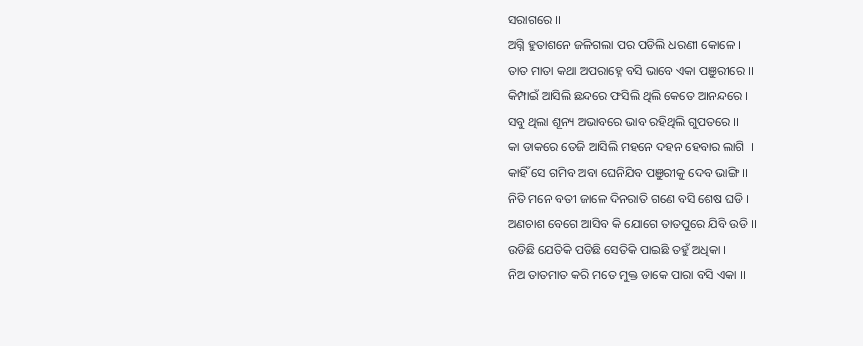ସରାଗରେ ।।
ଅଗ୍ନି ହୁତାଶନେ ଜଳିଗଲା ପର ପଡିଲି ଧରଣୀ କୋଳେ ।
ତାତ ମାତା କଥା ଅପରାହ୍ନେ ବସି ଭାବେ ଏକା ପଞୁରୀରେ ।।
କିମ୍ପାଇଁ ଆସିଲି ଛନ୍ଦରେ ଫସିଲି ଥିଲି କେତେ ଆନନ୍ଦରେ ।
ସବୁ ଥିଲା ଶୂନ୍ୟ ଅଭାବରେ ଭାବ ରହିଥିଲି ଗୁପତରେ ।।
କା ଡାକରେ ତେଜି ଆସିଲି ମହନେ ଦହନ ହେବାର ଲାଗି  ।
କାହିଁ ସେ ଗମିବ ଅବା ଘେନିଯିବ ପଞୁରୀକୁ ଦେବ ଭାଙ୍ଗି ।।
ନିତି ମନେ ବତୀ ଜାଳେ ଦିନରାତି ଗଣେ ବସି ଶେଷ ଘଡି ।
ଅଣଚାଶ ବେଗେ ଆସିବ କି ଯୋଗେ ତାତପୁରେ ଯିବି ଉଡି ।।
ଉଡିଛି ଯେତିକି ପଡିଛି ସେତିକି ପାଇଛି ତହୁଁ ଅଧିକା ।
ନିଅ ତାତମାତ କରି ମତେ ମୁକ୍ତ ଡାକେ ପାରା ବସି ଏକା ।।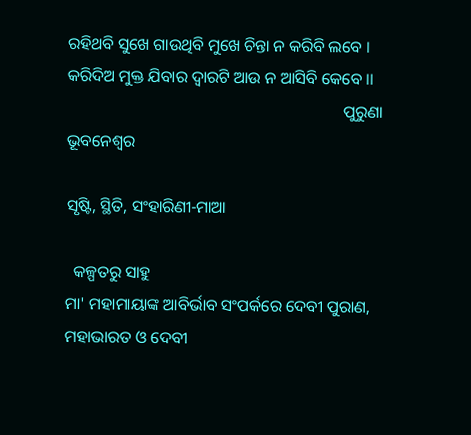ରହିଥବି ସୁଖେ ଗାଉଥିବି ମୁଖେ ଚିନ୍ତା ନ କରିବି ଲବେ ।
କରିଦିଅ ମୁକ୍ତ ଯିବାର ଦ୍ବାରଟି ଆଉ ନ ଆସିବି କେବେ ।।
                                                                   ପୁରୁଣା ଭୂବନେଶ୍ବର

ସୃଷ୍ଟି, ସ୍ଥିତି, ସଂହାରିଣୀ-ମାଆ

  କଳ୍ପତରୁ ସାହୁ
ମା' ମହାମାୟାଙ୍କ ଆବିର୍ଭାବ ସଂପର୍କରେ ଦେବୀ ପୁରାଣ, ମହାଭାରତ ଓ ଦେବୀ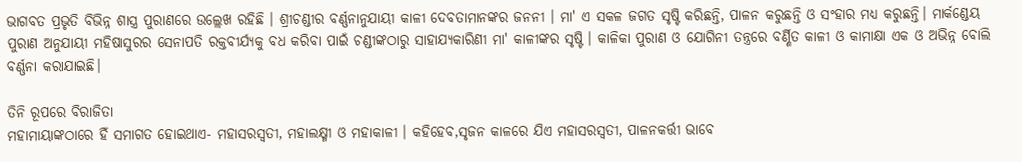ଭାଗବତ ପ୍ରଭୃତି ବିଭିନ୍ନ ଶାସ୍ତ୍ର ପୁରାଣରେ ଉଲ୍ଲେଖ ରହିଛି । ଶ୍ରୀଚଣ୍ଡୀର ବର୍ଣ୍ଣନାନୁଯାୟୀ କାଳୀ ଦେବତାମାନଙ୍କର ଜନନୀ । ମା' ଏ ସକଳ ଜଗତ ସୃଷ୍ଟି କରିଛନ୍ତି, ପାଳନ କରୁଛନ୍ତି ଓ ସଂହାର ମଧ୍ୟ କରୁଛନ୍ତି। ମାର୍କଣ୍ଡେୟ ପୁରାଣ ଅନୁଯାୟୀ ମହିଷାସୁରର ସେନାପତି ରକ୍ତବୀର୍ଯ୍ୟକୁ ବଧ କରିବା ପାଇଁ ଚଣ୍ଡୀଙ୍କଠାରୁ ସାହାଯ୍ୟକାରିଣୀ ମା' କାଳୀଙ୍କର ସୃଷ୍ଟି । କାଳିକା ପୁରାଣ ଓ ଯୋଗିନୀ ତନ୍ତ୍ରରେ ବର୍ଣ୍ଣିତ କାଳୀ ଓ କାମାକ୍ଷା ଏକ ଓ ଅଭିନ୍ନ ବୋଲି ବର୍ଣ୍ଣନା କରାଯାଇଛି।

ତିନି ରୂପରେ ବିରାଜିତା
ମହାମାୟାଙ୍କଠାରେ ହିଁ ସମାଗତ ହୋଇଥାଏ- ମହାସରସ୍ୱତୀ, ମହାଲକ୍ଷ୍ମୀ ଓ ମହାକାଳୀ । କହିହେବ,ସୃଜନ କାଳରେ ଯିଏ ମହାସରସ୍ୱତୀ, ପାଳନକର୍ତ୍ତୀ ଭାବେ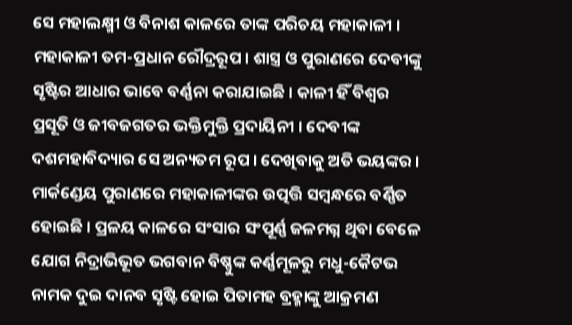ସେ ମହାଲକ୍ଷ୍ମୀ ଓ ବିନାଶ କାଳରେ ତାଙ୍କ ପରିଚୟ ମହାକାଳୀ । ମହାକାଳୀ ତମ-ପ୍ରଧାନ ରୌଦ୍ରରୂପ । ଶାସ୍ତ୍ର ଓ ପୁରାଣରେ ଦେବୀଙ୍କୁ ସୃଷ୍ଟିର ଆଧାର ଭାବେ ବର୍ଣ୍ଣନା କରାଯାଇଛି । କାଳୀ ହିଁ ବିଶ୍ବର ପ୍ରସୂତି ଓ ଜୀବଜଗତର ଭକ୍ତିମୁକ୍ତି ପ୍ରଦାୟିନୀ । ଦେବୀଙ୍କ ଦଶମହାବିଦ୍ୟାର ସେ ଅନ୍ୟତମ ରୂପ । ଦେଖିବାକୁ ଅତି ଭୟଙ୍କର । ମାର୍କଣ୍ଡେୟ ପୁରାଣରେ ମହାକାଳୀଙ୍କର ଉତ୍ପତ୍ତି ସମ୍ବନ୍ଧରେ ବର୍ଣ୍ଣିତ ହୋଇଛି । ପ୍ରଳୟ କାଳରେ ସଂସାର ସଂପୂର୍ଣ୍ଣ ଜଳମଗ୍ନ ଥିବା ବେଳେ ଯୋଗ ନିଦ୍ରାଭିଭୂତ ଭଗବାନ ବିଷ୍ଣୁଙ୍କ କର୍ଣ୍ଣମୂଳରୁ ମଧୁ-କୈଟଭ ନାମକ ଦୁଇ ଦାନବ ସୃଷ୍ଟି ହୋଇ ପିତାମହ ବ୍ରହ୍ମାଙ୍କୁ ଆକ୍ରମଣ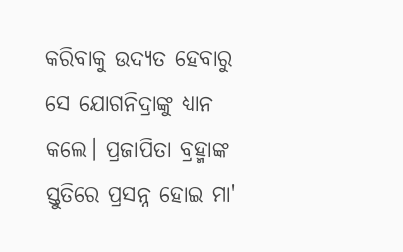କରିବାକୁ ଉଦ୍ୟତ ହେବାରୁ ସେ ଯୋଗନିଦ୍ରାଙ୍କୁ ଧ୍ୟାନ କଲେ। ପ୍ରଜାପିତା ବ୍ରହ୍ମାଙ୍କ ସ୍ତୁତିରେ ପ୍ରସନ୍ନ ହୋଇ ମା'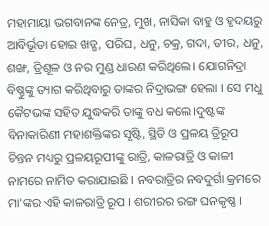ମହାମାୟା ଭଗବାନଙ୍କ ନେତ୍ର, ମୁଖ, ନାସିକା ବାହୁ ଓ ହୃଦୟରୁ ଆବିର୍ଭୂତା ହୋଇ ଖଡ୍ଗ, ପରିଘ, ଧନୁ, ଚକ୍ର, ଗଦା, ତୀର, ଧନୁ, ଶଙ୍ଖ, ତ୍ରିଶୂଳ ଓ ନର ମୁଣ୍ଡ ଧାରଣ କରିଥିଲେ। ଯୋଗନିଦ୍ରା ବିଷ୍ଣୁଙ୍କୁ ତ୍ୟାଗ କରିଥିବାରୁ ତାଙ୍କର ନିଦ୍ରାଭଙ୍ଗ ହେଲା । ସେ ମଧୁ କୈଟଭଙ୍କ ସହିତ ଯୁଦ୍ଧକରି ତାଙ୍କୁ ବଧ କଲେ।ଦୁଷ୍ଟଙ୍କ ବିନାକାରିଣୀ ମହାଶକ୍ତିଙ୍କର ସୃଷ୍ଟି, ସ୍ଥିତି ଓ ପ୍ରଳୟ ତ୍ରିରୂପ ଚିନ୍ତନ ମଧ୍ୟରୁ ପ୍ରଳୟରୂପୀଙ୍କୁ ରାତ୍ରି, କାଳରାତ୍ରି ଓ କାଳୀ ନାମରେ ନାମିତ କରାଯାଇଛି । ନବରାତ୍ରିର ନବଦୁର୍ଗା କ୍ରମରେ ମା'ଙ୍କର ଏହି କାଳରାତ୍ରି ରୂପ । ଶରୀରର ରଙ୍ଗ ଘନକୃଷ୍ଣ ।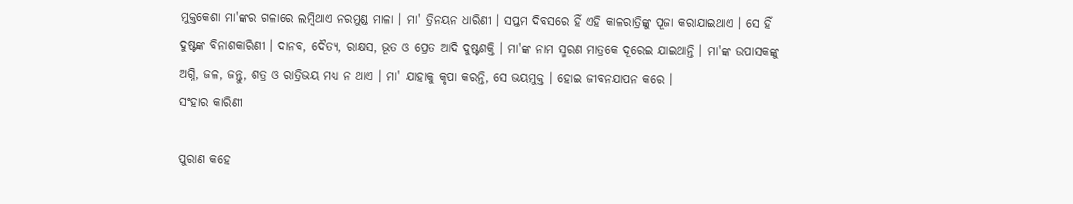ମୁକ୍ତକେଶା ମା'ଙ୍କର ଗଳାରେ ଲମ୍ବିଥାଏ ନରମୁଣ୍ଡ ମାଳା । ମା' ତ୍ରିନୟନ ଧାରିଣୀ । ସପ୍ତମ ଦିବସରେ ହିଁ ଏହି କାଳରାତ୍ରିଙ୍କୁ ପୂଜା କରାଯାଇଥାଏ । ସେ ହିଁ ଦୁଷ୍ଟଙ୍କ ବିନାଶକାରିଣୀ । ଦାନବ, ଦୈତ୍ୟ, ରାକ୍ଷସ, ଭୂତ ଓ ପ୍ରେତ ଆଦି ଦୁଷ୍ଟଶକ୍ତି । ମା'ଙ୍କ ନାମ ସ୍ମରଣ ମାତ୍ରକେ ଦୂରେଇ ଯାଇଥାନ୍ତି । ମା'ଙ୍କ ଉପାସକଙ୍କୁ ଅଗ୍ନି, ଜଳ, ଜନ୍ତୁ, ଶତ୍ର ଓ ରାତ୍ରିଭୟ ମଧ୍ୟ ନ ଥାଏ । ମା' ଯାହାକୁ କୃପା କରନ୍ତି, ସେ ଭୟମୁକ୍ତ । ହୋଇ ଜୀବନଯାପନ କରେ ।
ସଂହାର କାରିଣୀ

ପୁରାଣ କହେ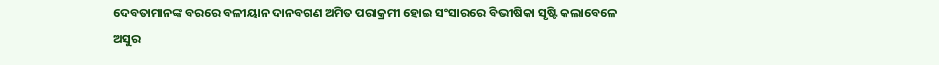ଦେବତାମାନଙ୍କ ବରରେ ବଳୀୟାନ ଦାନବଗଣ ଅମିତ ପରାକ୍ରମୀ ହୋଇ ସଂସାରରେ ବିଭୀଷିକା ସୃଷ୍ଟି କଲାବେଳେ ଅସୁର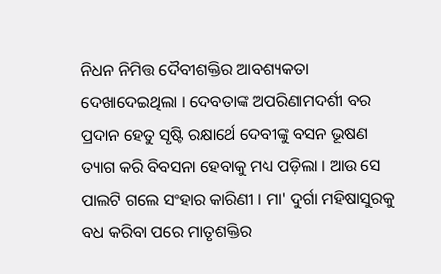ନିଧନ ନିମିତ୍ତ ଦୈବୀଶକ୍ତିର ଆବଶ୍ୟକତା ଦେଖାଦେଇଥିଲା । ଦେବତାଙ୍କ ଅପରିଣାମଦର୍ଶୀ ବର ପ୍ରଦାନ ହେତୁ ସୃଷ୍ଟି ରକ୍ଷାର୍ଥେ ଦେବୀଙ୍କୁ ବସନ ଭୂଷଣ ତ୍ୟାଗ କରି ବିବସନା ହେବାକୁ ମଧ୍ୟ ପଡ଼ିଲା । ଆଉ ସେ ପାଲଟି ଗଲେ ସଂହାର କାରିଣୀ । ମା' ଦୁର୍ଗା ମହିଷାସୁରକୁ ବଧ କରିବା ପରେ ମାତୃଶକ୍ତିର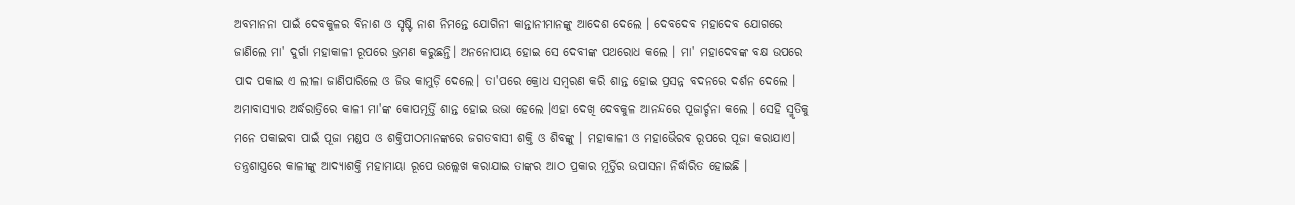ଅବମାନନା ପାଇଁ ଦେବକୁଳର ବିନାଶ ଓ ସୃଷ୍ଟି ନାଶ ନିମନ୍ତେ ଯୋଗିନୀ କାନ୍ତାନୀମାନଙ୍କୁ ଆଦେଶ ଦେଲେ । ଦେବଦେବ ମହାଦେବ ଯୋଗରେ ଜାଣିଲେ ମା' ଦୁର୍ଗା ମହାକାଳୀ ରୂପରେ ଭ୍ରମଣ କରୁଛନ୍ତି। ଅନନୋପାୟ ହୋଇ ସେ ଦେବୀଙ୍କ ପଥରୋଧ କଲେ । ମା' ମହାଦେବଙ୍କ ବକ୍ଷ ଉପରେ ପାଦ ପକାଇ ଏ ଲୀଳା ଜାଣିପାରିଲେ ଓ ଜିଭ କାମୁଡ଼ି ଦେଲେ। ତା'ପରେ କ୍ରୋଧ ସମ୍ବରଣ କରି ଶାନ୍ତ ହୋଇ ପ୍ରସନ୍ନ ବଦନରେ ଦର୍ଶନ ଦେଲେ । ଅମାବାସ୍ୟାର ଅର୍ଦ୍ଧରାତ୍ରିରେ କାଳୀ ମା'ଙ୍କ କୋପମୂର୍ତ୍ତି ଶାନ୍ତ ହୋଇ ଉଭା ହେଲେ ।ଏହା ଦେଖି ଦେବକୁଳ ଆନନ୍ଦରେ ପୂଜାର୍ଚ୍ଚନା କଲେ । ସେହି ସ୍ମୃତିକୁ ମନେ ପକାଇବା ପାଇଁ ପୂଜା ମଣ୍ଡପ ଓ ଶକ୍ତିପୀଠମାନଙ୍କରେ ଜଗତବାସୀ ଶକ୍ତି ଓ ଶିବଙ୍କୁ । ମହାକାଳୀ ଓ ମହାଭୈରବ ରୂପରେ ପୂଜା କରାଯାଏ। ତନ୍ତ୍ରଶାସ୍ତ୍ରରେ କାଳୀଙ୍କୁ ଆଦ୍ୟାଶକ୍ତି ମହାମାୟା ରୂପେ ଉଲ୍ଲେଖ କରାଯାଇ ତାଙ୍କର ଆଠ ପ୍ରକାର ମୂର୍ତ୍ତିର ଉପାସନା ନିର୍ଦ୍ଧାରିତ ହୋଇଛି ।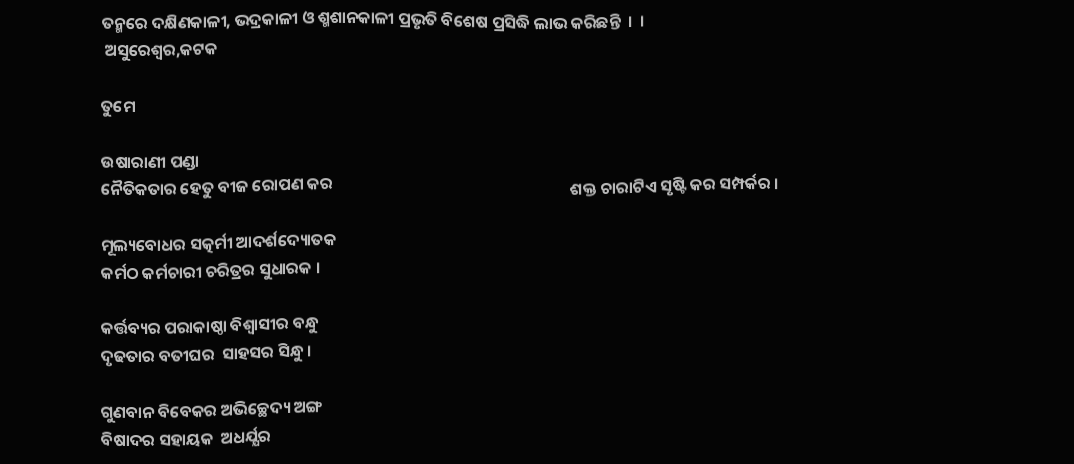ତନ୍ମରେ ଦକ୍ଷିଣକାଳୀ, ଭଦ୍ରକାଳୀ ଓ ଶ୍ମଶାନକାଳୀ ପ୍ରଭୃତି ବିଶେଷ ପ୍ରସିଦ୍ଧି ଲାଭ କରିଛନ୍ତି  ।  ।
 ଅସୁରେଶ୍ଵର,କଟକ

ତୁମେ

ଉଷାରାଣୀ ପଣ୍ଡା
ନୈତିକତାର ହେତୁ ବୀଜ ରୋପଣ କର                                                                ଶକ୍ତ ଚାରାଟିଏ ସୃଷ୍ଟି କର ସମ୍ପର୍କର ।

ମୂଲ୍ୟବୋଧର ସତ୍କର୍ମୀ ଆଦର୍ଶଦ୍ୟୋତକ
କର୍ମଠ କର୍ମଚାରୀ ଚରିତ୍ରର ସୁଧାରକ ।

କର୍ତ୍ତବ୍ୟର ପରାକାଷ୍ଠା ବିଶ୍ବାସୀର ବନ୍ଧୁ
ଦୃଢତାର ବତୀଘର  ସାହସର ସିନ୍ଧୁ ।

ଗୁଣବାନ ବିବେକର ଅଭିଚ୍ଛେଦ୍ୟ ଅଙ୍ଗ
ବିଷାଦର ସହାୟକ  ଅଧର୍ଯ୍ଯର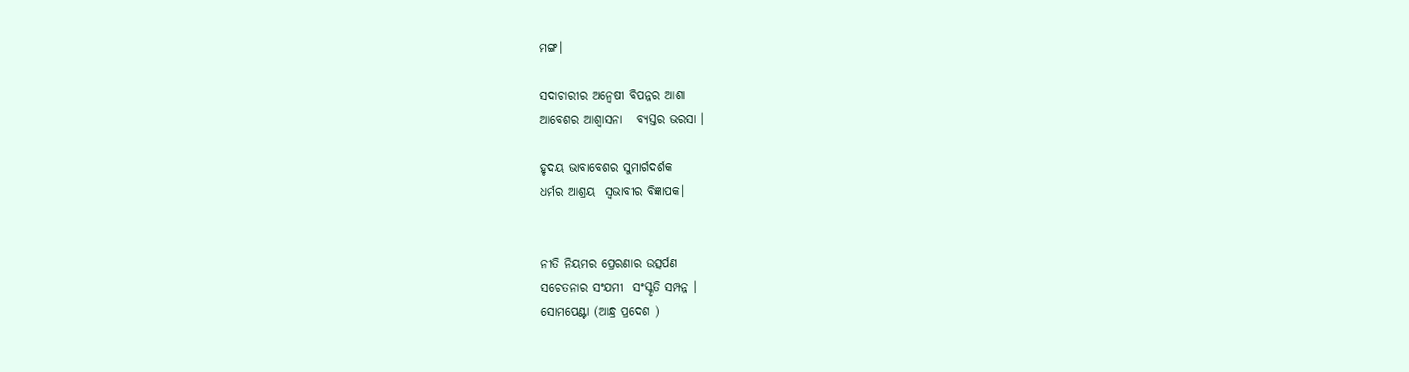ମଙ୍ଗ।

ସଦାଚାରୀର ଅନ୍ବେଷୀ ବିପନ୍ନର ଆଶା
ଆବେଶର ଆଶ୍ବାସନା   ବ୍ୟସ୍ତର ଭରସା ।

ହୃଦୟ ଭାବାବେଶର ସୁମାର୍ଗଦର୍ଶକ
ଧର୍ମର ଆଶ୍ରୟ  ସ୍ବଭାବୀର ବିଜ୍ଞାପକ।


ନୀତି ନିୟମର ପ୍ରେରଣାର ଉତ୍ସର୍ପଣ
ସଚେତନାର ସଂଯମୀ  ସଂସ୍କୃତି ସମ୍ପନ୍ନ ।
ସୋମପେଣ୍ଟା (ଆନ୍ଧ୍ର ପ୍ରଦେଶ )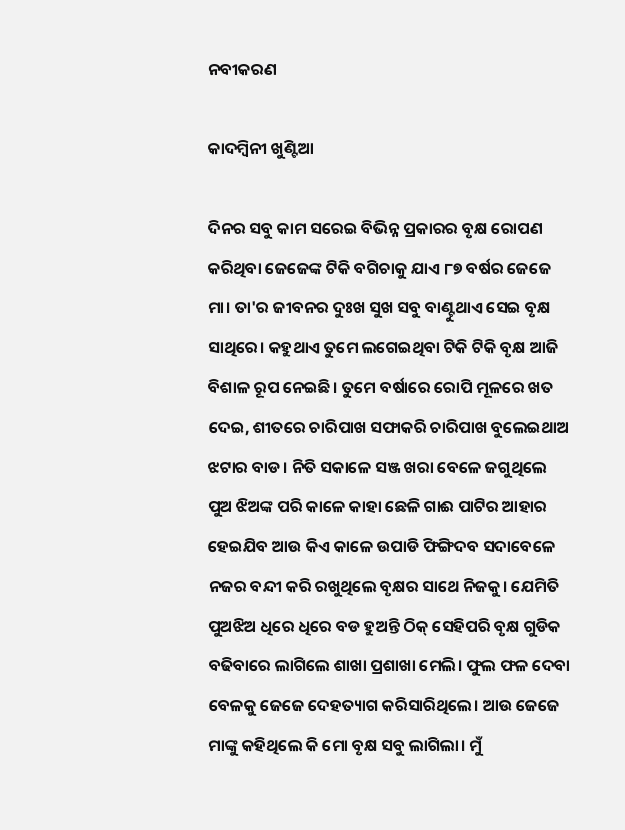ନବୀକରଣ

କାଦମ୍ବିନୀ ଖୁଣ୍ଟିଆ

ଦିନର ସବୁ କାମ ସରେଇ ବିଭିନ୍ନ ପ୍ରକାରର ବୃକ୍ଷ ରୋପଣ କରିଥିବା ଜେଜେଙ୍କ ଟିକି ବଗିଚାକୁ ଯାଏ ୮୭ ବର୍ଷର ଜେଜେ ମା। ତା'ର ଜୀବନର ଦୁଃଖ ସୁଖ ସବୁ ବାଣ୍ଟୁଥାଏ ସେଇ ବୃକ୍ଷ ସାଥିରେ। କହୁଥାଏ ତୁମେ ଲଗେଇଥିବା ଟିକି ଟିକି ବୃକ୍ଷ ଆଜି ବିଶାଳ ରୂପ ନେଇଛି। ତୁମେ ବର୍ଷାରେ ରୋପି ମୂଳରେ ଖତ ଦେଇ, ଶୀତରେ ଚାରିପାଖ ସଫାକରି ଚାରିପାଖ ବୁଲେଇଥାଅ ଝଟାର ବାଡ। ନିତି ସକାଳେ ସଞ୍ଜ ଖରା ବେଳେ ଜଗୁଥିଲେ ପୁଅ ଝିଅଙ୍କ ପରି କାଳେ କାହା ଛେଳି ଗାଈ ପାଟିର ଆହାର ହେଇଯିବ ଆଉ କିଏ କାଳେ ଉପାଡି ଫିଙ୍ଗିଦବ ସଦାବେଳେ ନଜର ବନ୍ଦୀ କରି ରଖୁଥିଲେ ବୃକ୍ଷର ସାଥେ ନିଜକୁ। ଯେମିତି ପୁଅଝିଅ ଧିରେ ଧିରେ ବଡ ହୁଅନ୍ତି ଠିକ୍ ସେହିପରି ବୃକ୍ଷ ଗୁଡିକ ବଢିବାରେ ଲାଗିଲେ ଶାଖା ପ୍ରଶାଖା ମେଲି। ଫୁଲ ଫଳ ଦେବା ବେଳକୁ ଜେଜେ ଦେହତ୍ୟାଗ କରିସାରିଥିଲେ। ଆଉ ଜେଜେ ମାଙ୍କୁ କହିଥିଲେ କି ମୋ ବୃକ୍ଷ ସବୁ ଲାଗିଲା। ମୁଁ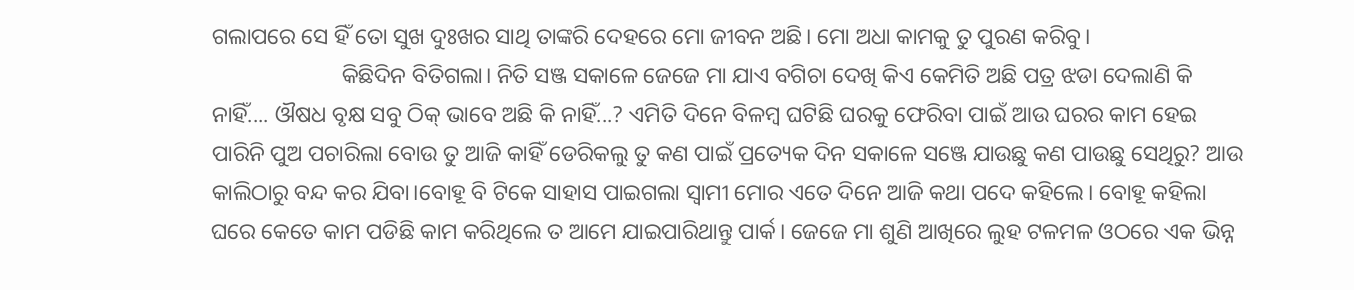ଗଲାପରେ ସେ ହିଁ ତୋ ସୁଖ ଦୁଃଖର ସାଥି ତାଙ୍କରି ଦେହରେ ମୋ ଜୀବନ ଅଛି। ମୋ ଅଧା କାମକୁ ତୁ ପୁରଣ କରିବୁ।
                       କିଛିଦିନ ବିତିଗଲା। ନିତି ସଞ୍ଜ ସକାଳେ ଜେଜେ ମା ଯାଏ ବଗିଚା ଦେଖି କିଏ କେମିତି ଅଛି ପତ୍ର ଝଡା ଦେଲାଣି କି ନାହିଁ.... ଔଷଧ ବୃକ୍ଷ ସବୁ ଠିକ୍ ଭାବେ ଅଛି କି ନାହିଁ...? ଏମିତି ଦିନେ ବିଳମ୍ବ ଘଟିଛି ଘରକୁ ଫେରିବା ପାଇଁ ଆଉ ଘରର କାମ ହେଇ ପାରିନି ପୁଅ ପଚାରିଲା ବୋଉ ତୁ ଆଜି କାହିଁ ଡେରିକଲୁ ତୁ କଣ ପାଇଁ ପ୍ରତ୍ୟେକ ଦିନ ସକାଳେ ସଞ୍ଜେ ଯାଉଛୁ କଣ ପାଉଛୁ ସେଥିରୁ? ଆଉ କାଲିଠାରୁ ବନ୍ଦ କର ଯିବା।ବୋହୂ ବି ଟିକେ ସାହାସ ପାଇଗଲା ସ୍ବାମୀ ମୋର ଏତେ ଦିନେ ଆଜି କଥା ପଦେ କହିଲେ। ବୋହୂ କହିଲା ଘରେ କେତେ କାମ ପଡିଛି କାମ କରିଥିଲେ ତ ଆମେ ଯାଇପାରିଥାନ୍ତୁ ପାର୍କ। ଜେଜେ ମା ଶୁଣି ଆଖିରେ ଲୁହ ଟଳମଳ ଓଠରେ ଏକ ଭିନ୍ନ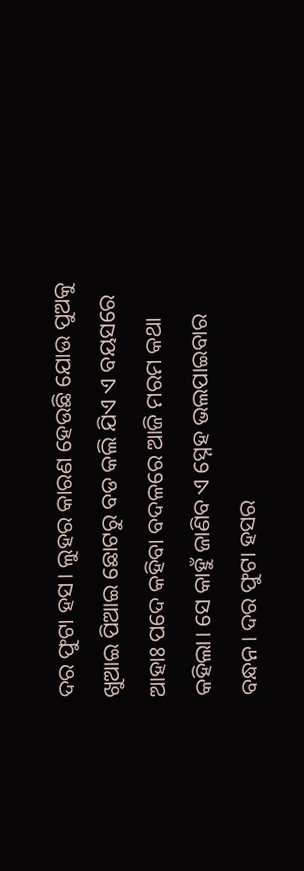ଦର ଫୁଟା ହସ। ଲୁହର କାରଣ ହେଉଛି ଯୋଉ ପୁଅକୁ ଖୁଆଇ ପିଆଇ ଛୋଟରୁ ବଡ କଲି ଯିଏ ଏ ବୟସରେ ଆହାଃ ପଦେ କହିବା ବଦଳରେ ଆଜି ମରମ କଥା କହିଲା। ସେ କାହୁଁ ଜାଣିବ ଏ ସ୍ନେହ ଭଲପାଇବାର ବନ୍ଧନ। ଦର ଫୁଟା ହସର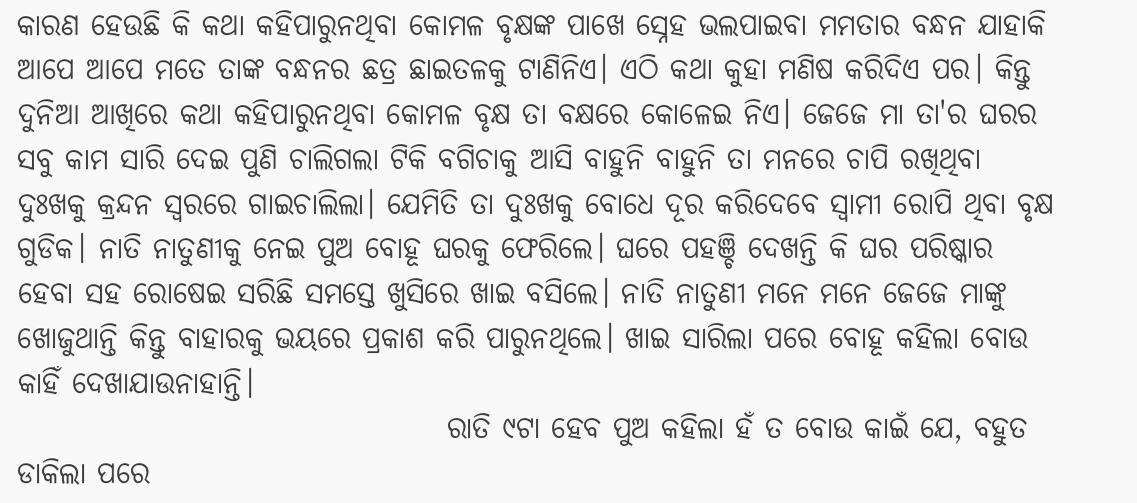କାରଣ ହେଉଛି କି କଥା କହିପାରୁନଥିବା କୋମଳ ବୃକ୍ଷଙ୍କ ପାଖେ ସ୍ନେହ ଭଲପାଇବା ମମତାର ବନ୍ଧନ ଯାହାକି ଆପେ ଆପେ ମତେ ତାଙ୍କ ବନ୍ଧନର ଛତ୍ର ଛାଇତଳକୁ ଟାଣିନିଏ। ଏଠି କଥା କୁହା ମଣିଷ କରିଦିଏ ପର। କିନ୍ତୁ ଦୁନିଆ ଆଖିରେ କଥା କହିପାରୁନଥିବା କୋମଳ ବୃକ୍ଷ ତା ବକ୍ଷରେ କୋଳେଇ ନିଏ। ଜେଜେ ମା ତା'ର ଘରର ସବୁ କାମ ସାରି ଦେଇ ପୁଣି ଚାଲିଗଲା ଟିକି ବଗିଚାକୁ ଆସି ବାହୁନି ବାହୁନି ତା ମନରେ ଚାପି ରଖିଥିବା ଦୁଃଖକୁ କ୍ରନ୍ଦନ ସ୍ବରରେ ଗାଇଚାଲିଲା। ଯେମିତି ତା ଦୁଃଖକୁ ବୋଧେ ଦୂର କରିଦେବେ ସ୍ବାମୀ ରୋପି ଥିବା ବୃକ୍ଷ ଗୁଡିକ। ନାତି ନାତୁଣୀକୁ ନେଇ ପୁଅ ବୋହୂ ଘରକୁ ଫେରିଲେ। ଘରେ ପହଞ୍ଚି ଦେଖନ୍ତି କି ଘର ପରିଷ୍କାର ହେବା ସହ ରୋଷେଇ ସରିଛି ସମସ୍ତେ ଖୁସିରେ ଖାଇ ବସିଲେ। ନାତି ନାତୁଣୀ ମନେ ମନେ ଜେଜେ ମାଙ୍କୁ ଖୋଜୁଥାନ୍ତି କିନ୍ତୁ ବାହାରକୁ ଭୟରେ ପ୍ରକାଶ କରି ପାରୁନଥିଲେ। ଖାଇ ସାରିଲା ପରେ ବୋହୂ କହିଲା ବୋଉ କାହିଁ ଦେଖାଯାଉନାହାନ୍ତି।
                                     ରାତି ୯ଟା ହେବ ପୁଅ କହିଲା ହଁ ତ ବୋଉ କାଇଁ ଯେ, ବହୁତ ଡାକିଲା ପରେ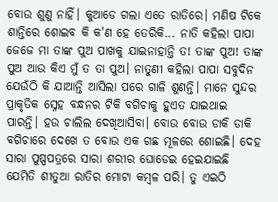ବୋଉ ଶୁଣୁ ନାହିଁ। କୁଆଡେ ଗଲା ଏତେ ରାତିରେ। ମଣିଷ ଟିକେ ଶାନ୍ତିରେ ଶୋଇବ କି କ'ଣ ହେ ତେରିକି... ନାତି କହିଲା ପାପା ଜେଜେ ମା ତାଙ୍କ ପୁଅ ପାଖକୁ ଯାଇନାହାନ୍ତି ତ! ତାଙ୍କ ପୁଅ! ତାଙ୍କ ପୁଅ ଆଉ କିଏ ମୁଁ ତ ତା ପୁଅ। ନାତୁଣୀ କହିଲା ପାପା ସବୁଦିନ ଯେଉଁଠି କି ଯାଆନ୍ତି ଆସିଲା ପରେ ଗାଳି ଶୁଣନ୍ତି। ମାନେ ସୁନ୍ଦର ପ୍ରାକୃତିକ ସ୍ନେହ ବନ୍ଧନର ଟିକି ବଗିଚାକୁ ହୁଏତ ଯାଇଥାଇ ପାରନ୍ତି। ହଉ ଚାଲିଲ ଦେଖିଆସିବା। ବୋଉ ବୋଉ ଡାକି ଡାକି ବଗିଚାରେ ଦେଖେ ତ ବୋଉ ଏକ ଗଛ ମୂଳରେ ଶୋଇଛି। ଦେହ ସାରା ପୁଷ୍ପପତ୍ରରେ ସାରା ଶରୀର ଘୋଡେଇ ହେଇଯାଇଛି ଯେମିତି ଶୀତୁଆ ରାତିର ମୋଟା କମ୍ବଳ ପରି। ତୁ ଏଇଠି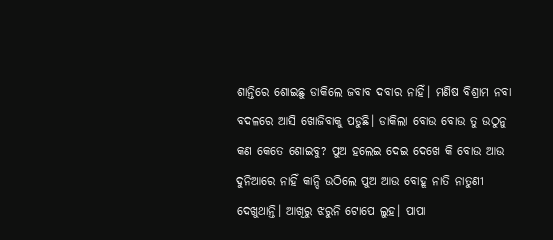ଶାନ୍ତିରେ ଶୋଇଛୁ ଡାକିଲେ ଜବାବ ଦବାର ନାହିଁ। ମଣିଷ ବିଶ୍ରାମ ନବା ବଦଳରେ ଆସି ଖୋଜିବାକୁ ପଡୁଛି। ଡାକିଲା ବୋଉ ବୋଉ ତୁ ଉଠୁନୁ କଣ କେତେ ଶୋଇବୁ? ପୁଅ ହଲେଇ ଦେଇ ଦେଖେ କି ବୋଉ ଆଉ ଦୁନିଆରେ ନାହିଁ କାନ୍ଦି ଉଠିଲେ ପୁଅ ଆଉ ବୋହୂ ନାତି ନାତୁଣୀ ଦେଖୁଥାନ୍ତି। ଆଖିରୁ ଝରୁନି ଟୋପେ ଲୁହ। ପାପା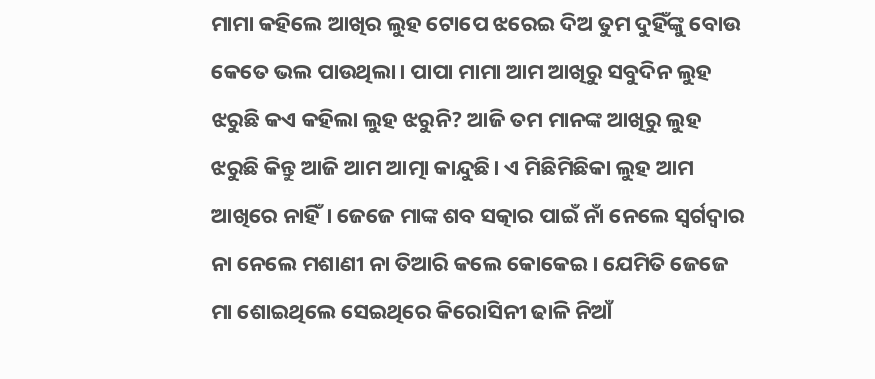ମାମା କହିଲେ ଆଖିର ଲୁହ ଟୋପେ ଝରେଇ ଦିଅ ତୁମ ଦୁହିଁଙ୍କୁ ବୋଉ କେତେ ଭଲ ପାଉଥିଲା। ପାପା ମାମା ଆମ ଆଖିରୁ ସବୁଦିନ ଲୁହ ଝରୁଛି କଏ କହିଲା ଲୁହ ଝରୁନି? ଆଜି ତମ ମାନଙ୍କ ଆଖିରୁ ଲୁହ ଝରୁଛି କିନ୍ତୁ ଆଜି ଆମ ଆତ୍ମା କାନ୍ଦୁଛି। ଏ ମିଛିମିଛିକା ଲୁହ ଆମ ଆଖିରେ ନାହିଁ। ଜେଜେ ମାଙ୍କ ଶବ ସତ୍କାର ପାଇଁ ନାଁ ନେଲେ ସ୍ବର୍ଗଦ୍ବାର ନା ନେଲେ ମଶାଣୀ ନା ତିଆରି କଲେ କୋକେଇ। ଯେମିତି ଜେଜେ ମା ଶୋଇଥିଲେ ସେଇଥିରେ କିରୋସିନୀ ଢାଳି ନିଆଁ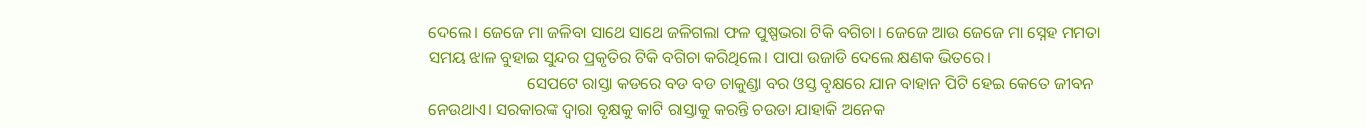ଦେଲେ। ଜେଜେ ମା ଜଳିବା ସାଥେ ସାଥେ ଜଳିଗଲା ଫଳ ପୁଷ୍ପଭରା ଟିକି ବଗିଚା। ଜେଜେ ଆଉ ଜେଜେ ମା ସ୍ନେହ ମମତା ସମୟ ଝାଳ ବୁହାଇ ସୁନ୍ଦର ପ୍ରକୃତିର ଟିକି ବଗିଚା କରିଥିଲେ। ପାପା ଉଜାଡି ଦେଲେ କ୍ଷଣକ ଭିତରେ।
                        ସେପଟେ ରାସ୍ତା କଡରେ ବଡ ବଡ ଚାକୁଣ୍ଡା ବର ଓସ୍ତ ବୃକ୍ଷରେ ଯାନ ବାହାନ ପିଟି ହେଇ କେତେ ଜୀବନ ନେଉଥାଏ। ସରକାରଙ୍କ ଦ୍ବାରା ବୃକ୍ଷକୁ କାଟି ରାସ୍ତାକୁ କରନ୍ତି ଚଉଡା ଯାହାକି ଅନେକ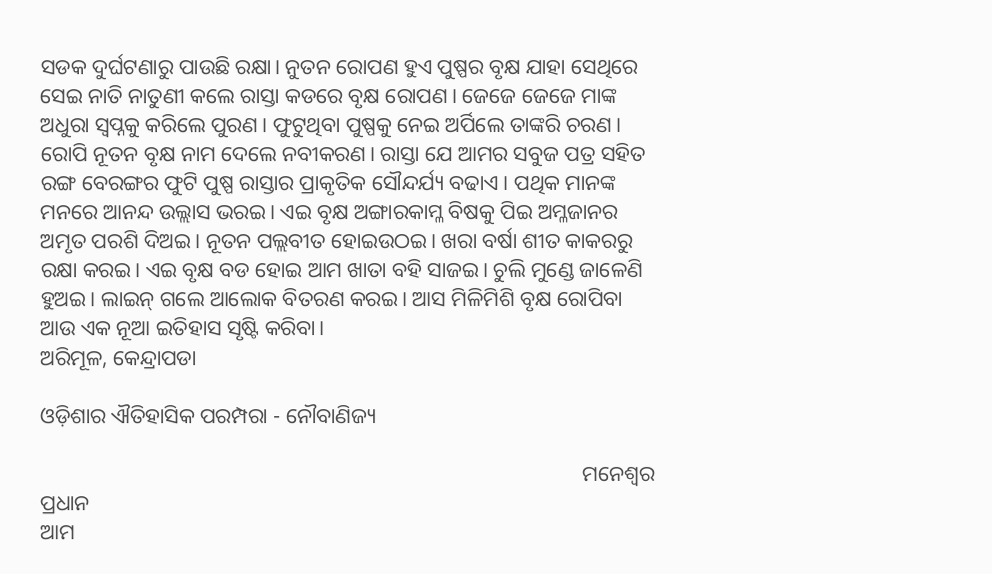ସଡକ ଦୁର୍ଘଟଣାରୁ ପାଉଛି ରକ୍ଷା। ନୁତନ ରୋପଣ ହୁଏ ପୁଷ୍ପର ବୃକ୍ଷ ଯାହା ସେଥିରେ ସେଇ ନାତି ନାତୁଣୀ କଲେ ରାସ୍ତା କଡରେ ବୃକ୍ଷ ରୋପଣ। ଜେଜେ ଜେଜେ ମାଙ୍କ ଅଧୁରା ସ୍ବପ୍ନକୁ କରିଲେ ପୁରଣ। ଫୁଟୁଥିବା ପୁଷ୍ପକୁ ନେଇ ଅର୍ପିଲେ ତାଙ୍କରି ଚରଣ। ରୋପି ନୂତନ ବୃକ୍ଷ ନାମ ଦେଲେ ନବୀକରଣ। ରାସ୍ତା ଯେ ଆମର ସବୁଜ ପତ୍ର ସହିତ ରଙ୍ଗ ବେରଙ୍ଗର ଫୁଟି ପୁଷ୍ପ ରାସ୍ତାର ପ୍ରାକୃତିକ ସୌନ୍ଦର୍ଯ୍ୟ ବଢାଏ। ପଥିକ ମାନଙ୍କ ମନରେ ଆନନ୍ଦ ଉଲ୍ଲାସ ଭରଇ। ଏଇ ବୃକ୍ଷ ଅଙ୍ଗାରକାମ୍ଳ ବିଷକୁ ପିଇ ଅମ୍ଳଜାନର ଅମୃତ ପରଶି ଦିଅଇ। ନୂତନ ପଲ୍ଲବୀତ ହୋଇଉଠଇ। ଖରା ବର୍ଷା ଶୀତ କାକରରୁ ରକ୍ଷା କରଇ। ଏଇ ବୃକ୍ଷ ବଡ ହୋଇ ଆମ ଖାତା ବହି ସାଜଇ। ଚୁଲି ମୁଣ୍ଡେ ଜାଳେଣି ହୁଅଇ। ଲାଇନ୍ ଗଲେ ଆଲୋକ ବିତରଣ କରଇ। ଆସ ମିଳିମିଶି ବୃକ୍ଷ ରୋପିବା ଆଉ ଏକ ନୂଆ ଇତିହାସ ସୃଷ୍ଟି କରିବା।
ଅରିମୂଳ, କେନ୍ଦ୍ରାପଡା

ଓଡ଼ିଶାର ଐତିହାସିକ ପରମ୍ପରା - ନୌବାଣିଜ୍ୟ

                                                                                                    ମନେଶ୍ଵର ପ୍ରଧାନ
ଆମ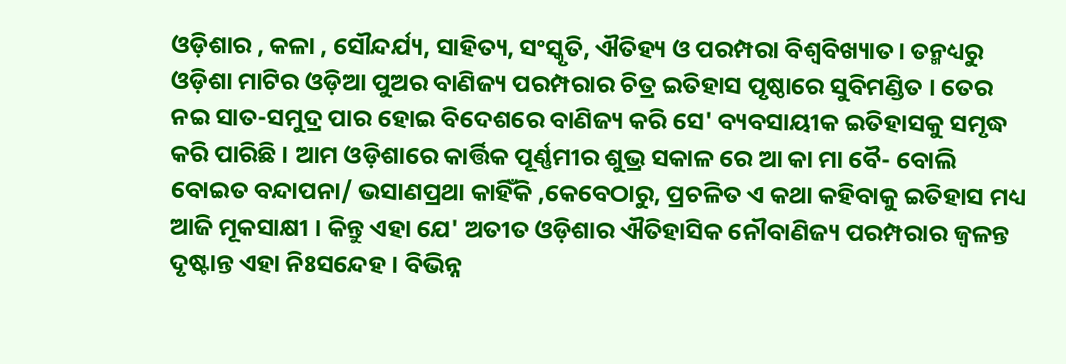ଓଡ଼ିଶାର , କଳା , ସୌନ୍ଦର୍ଯ୍ୟ, ସାହିତ୍ୟ, ସଂସ୍କୃତି, ଐତିହ୍ୟ ଓ ପରମ୍ପରା ବିଶ୍ଵବିଖ୍ୟାତ। ତନ୍ମଧ୍ୟରୁ ଓଡ଼ିଶା ମାଟିର ଓଡ଼ିଆ ପୁଅର ବାଣିଜ୍ୟ ପରମ୍ପରାର ଚିତ୍ର ଇତିହାସ ପୃଷ୍ଠାରେ ସୁବିମଣ୍ଡିତ । ତେର ନଇ ସାତ-ସମୁଦ୍ର ପାର ହୋଇ ବିଦେଶରେ ବାଣିଜ୍ୟ କରି ସେ' ବ୍ୟବସାୟୀକ ଇତିହାସକୁ ସମୃଦ୍ଧ କରି ପାରିଛି । ଆମ ଓଡ଼ିଶାରେ କାର୍ତ୍ତିକ ପୂର୍ଣ୍ଣମୀର ଶୁଭ୍ର ସକାଳ ରେ ଆ କା ମା ବୈ- ବୋଲି ବୋଇତ ବନ୍ଦାପନା/ ଭସାଣପ୍ରଥା କାହିଁକି ,କେବେଠାରୁ, ପ୍ରଚଳିତ ଏ କଥା କହିବାକୁ ଇତିହାସ ମଧ୍ୟ ଆଜି ମୂକସାକ୍ଷୀ । କିନ୍ତୁ ଏହା ଯେ' ଅତୀତ ଓଡ଼ିଶାର ଐତିହାସିକ ନୌବାଣିଜ୍ୟ ପରମ୍ପରାର ଜ୍ୱଳନ୍ତ ଦୃଷ୍ଟାନ୍ତ ଏହା ନିଃସନ୍ଦେହ । ବିଭିନ୍ନ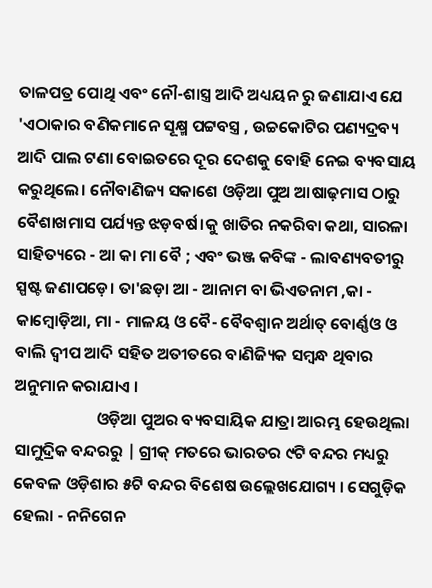ତାଳପତ୍ର ପୋଥି ଏବଂ ନୌ-ଶାସ୍ତ୍ର ଆଦି ଅଧ୍ୟୟନ ରୁ ଜଣାଯାଏ ଯେ 'ଏଠାକାର ବଣିକମାନେ ସୂକ୍ଷ୍ମ ପଟ୍ଟବସ୍ତ୍ର , ଉଚ୍ଚକୋଟିର ପଣ୍ୟଦ୍ରବ୍ୟ ଆଦି ପାଲ ଟଣା ବୋଇତରେ ଦୂର ଦେଶକୁ ବୋହି ନେଇ ବ୍ୟବସାୟ କରୁଥିଲେ। ନୌବାଣିଜ୍ୟ ସକାଶେ ଓଡ଼ିଆ ପୁଅ ଆଷାଢ଼ମାସ ଠାରୁ ବୈଶାଖମାସ ପର୍ଯ୍ୟନ୍ତ ଝଡ଼ବର୍ଷ।କୁ ଖାତିର ନକରିବା କଥା, ସାରଳା ସାହିତ୍ୟରେ - ଆ କା ମା ବୈ ; ଏବଂ ଭଞ୍ଜ କବିଙ୍କ - ଲାବଣ୍ୟବତୀରୁ ସ୍ପଷ୍ଟ ଜଣାପଡ଼େ। ତା'ଛଡ଼ା ଆ - ଆନାମ ବା ଭିଏତନାମ ,କା - କାମ୍ବୋଡ଼ିଆ, ମା - ମାଳୟ ଓ ବୈ- ବୈବଶ୍ଵାନ ଅର୍ଥାତ୍ ବୋର୍ଣ୍ଣଓ ଓ ବାଲି ଦ୍ଵୀପ ଆଦି ସହିତ ଅତୀତରେ ବାଣିଜ୍ୟିକ ସମ୍ବନ୍ଧ ଥିବାର ଅନୁମାନ କରାଯାଏ ।
                      ଓଡ଼ିଆ ପୁଅର ବ୍ୟବସାୟିକ ଯାତ୍ରା ଆରମ୍ଭ ହେଉଥିଲା ସାମୁଦ୍ରିକ ବନ୍ଦରରୁ | ଗ୍ରୀକ୍ ମତରେ ଭାରତର ୯ଟି ବନ୍ଦର ମଧ୍ୟରୁ କେବଳ ଓଡ଼ିଶାର ୫ଟି ବନ୍ଦର ବିଶେଷ ଉଲ୍ଲେଖଯୋଗ୍ୟ । ସେଗୁଡ଼ିକ ହେଲା - ନନିଗେନ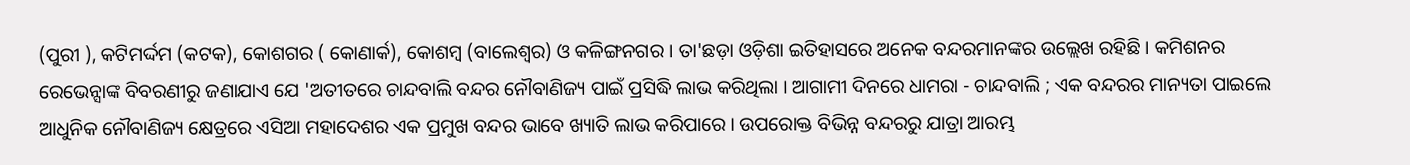(ପୁରୀ ), କଟିମର୍ଦ୍ଦମ (କଟକ), କୋଶଗର ( କୋଣାର୍କ), କୋଶମ୍ବ (ବାଲେଶ୍ଵର) ଓ କଳିଙ୍ଗନଗର । ତା'ଛଡ଼ା ଓଡ଼ିଶା ଇତିହାସରେ ଅନେକ ବନ୍ଦରମାନଙ୍କର ଉଲ୍ଲେଖ ରହିଛି । କମିଶନର ରେଭେନ୍ସାଙ୍କ ବିବରଣୀରୁ ଜଣାଯାଏ ଯେ 'ଅତୀତରେ ଚାନ୍ଦବାଲି ବନ୍ଦର ନୌବାଣିଜ୍ୟ ପାଇଁ ପ୍ରସିଦ୍ଧି ଲାଭ କରିଥିଲା । ଆଗାମୀ ଦିନରେ ଧାମରା - ଚାନ୍ଦବାଲି ; ଏକ ବନ୍ଦରର ମାନ୍ୟତା ପାଇଲେ ଆଧୁନିକ ନୌବାଣିଜ୍ୟ କ୍ଷେତ୍ରରେ ଏସିଆ ମହାଦେଶର ଏକ ପ୍ରମୁଖ ବନ୍ଦର ଭାବେ ଖ୍ୟାତି ଲାଭ କରିପାରେ । ଉପରୋକ୍ତ ବିଭିନ୍ନ ବନ୍ଦରରୁ ଯାତ୍ରା ଆରମ୍ଭ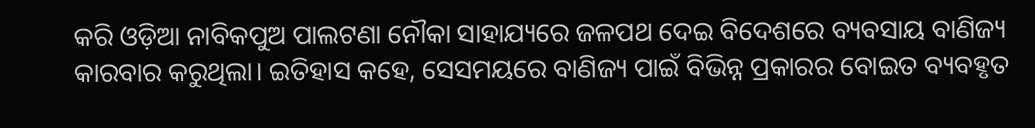କରି ଓଡ଼ିଆ ନାବିକପୁଅ ପାଲଟଣା ନୌକା ସାହାଯ୍ୟରେ ଜଳପଥ ଦେଇ ବିଦେଶରେ ବ୍ୟବସାୟ ବାଣିଜ୍ୟ କାରବାର କରୁଥିଲା। ଇତିହାସ କହେ, ସେସମୟରେ ବାଣିଜ୍ୟ ପାଇଁ ବିଭିନ୍ନ ପ୍ରକାରର ବୋଇତ ବ୍ୟବହୃତ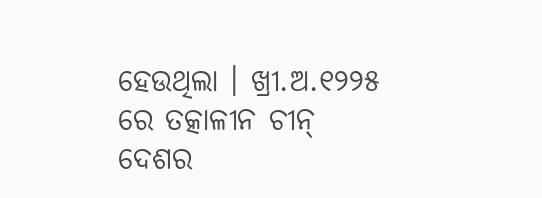ହେଉଥିଲା । ଖ୍ରୀ.ଅ.୧୨୨୫ ରେ ତତ୍କାଳୀନ ଚୀନ୍ ଦେଶର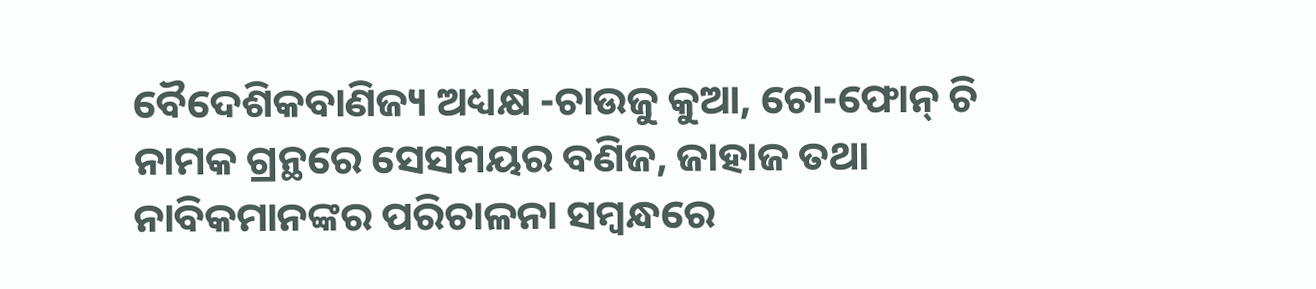ବୈଦେଶିକବାଣିଜ୍ୟ ଅଧ୍ୟକ୍ଷ -ଚାଉଜୁ କୁଆ, ଚୋ-ଫୋନ୍ ଚି ନାମକ ଗ୍ରନ୍ଥରେ ସେସମୟର ବଣିଜ, ଜାହାଜ ତଥା ନାବିକମାନଙ୍କର ପରିଚାଳନା ସମ୍ବନ୍ଧରେ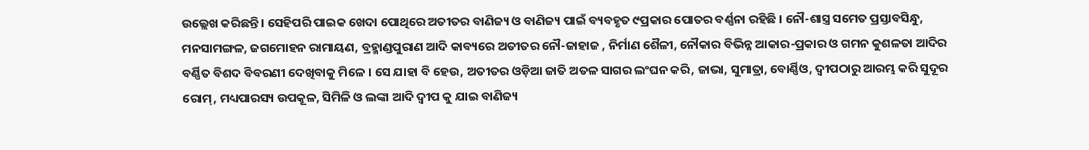ଉଲ୍ଲେଖ କରିଛନ୍ତି । ସେହିପରି ପାଇକ ଖେଦା ପୋଥିରେ ଅତୀତର ବାଣିଜ୍ୟ ଓ ବାଣିଜ୍ୟ ପାଇଁ ବ୍ୟବହୃତ ୯ପ୍ରକାର ପୋତର ବର୍ଣ୍ଣନା ରହିଛି । ନୌ-ଶାସ୍ତ୍ର ସମେତ ପ୍ରସ୍ତାବସିନ୍ଧୁ, ମନସାମଙ୍ଗଳ, ଜଗମୋହନ ରାମାୟଣ, ବ୍ରହ୍ମାଣ୍ଡପୁରାଣ ଆଦି କାବ୍ୟରେ ଅତୀତର ନୌ-ଜାହାଜ , ନିର୍ମାଣ ଶୈଳୀ, ନୌକାର ବିଭିନ୍ନ ଆକାର-ପ୍ରକାର ଓ ଗମନ କୁଶଳତା ଆଦିର ବର୍ଣ୍ଣିତ ବିଶଦ ବିବରଣୀ ଦେଖିବାକୁ ମିଳେ । ସେ ଯାହା ବି ହେଉ, ଅତୀତର ଓଡ଼ିଆ ଜାତି ଅତଳ ସାଗର ଲଂଘନ କରି, ଜାଭା, ସୁମାତ୍ରା, ବୋର୍ଣ୍ଣିଓ, ଦ୍ଵୀପଠାରୁ ଆରମ୍ଭ କରି ସୁଦୂର ରୋମ୍, ମଧ୍ୟପାରସ୍ୟ ଉପକୂଳ, ସିମିଳି ଓ ଲଙ୍କା ଆଦି ଦ୍ଵୀପ କୁ ଯାଇ ବାଣିଜ୍ୟ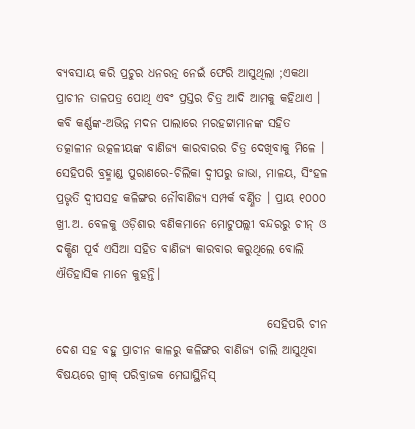ବ୍ୟବସାୟ କରି ପ୍ରଚୁର ଧନରତ୍ନ ନେଇଁ ଫେରି ଆସୁଥିଲା ;ଏକଥା ପ୍ରାଚୀନ ତାଳପତ୍ର ପୋଥି ଏବଂ ପ୍ରସ୍ତର ଚିତ୍ର ଆଦି ଆମକୁ କହିଥାଏ । କବି କର୍ଣ୍ଣଙ୍କ-ଅଭିନ୍ନ ମଦନ ପାଲାରେ ମରହଟ୍ଟାମାନଙ୍କ ସହିତ ତତ୍କାଳୀନ ଉତ୍କଳୀୟଙ୍କ ବାଣିଜ୍ୟ କାରବାରର ଚିତ୍ର ଦେଖିବାକୁ ମିଳେ । ସେହିପରି ବ୍ରହ୍ମାଣ୍ଡ ପୁରାଣରେ-ଚିଲିକା ଦ୍ବୀପରୁ ଜାଭା, ମାଳୟ, ସିଂହଳ ପ୍ରଭୃତି ଦ୍ବୀପସହ କଳିଙ୍ଗର ନୌବାଣିଜ୍ୟ ସମ୍ପର୍କ ବର୍ଣ୍ଣିତ । ପ୍ରାୟ ୧୦୦୦ ଖ୍ରୀ.ଅ. ବେଳକୁ ଓଡ଼ିଶାର ବଣିକମାନେ ମୋଟୁପଲ୍ଲୀ ବନ୍ଦରରୁ ଚୀନ୍ ଓ ଦକ୍ଷିଣ ପୂର୍ବ ଏସିଆ ସହିତ ବାଣିଜ୍ୟ କାରବାର କରୁଥିଲେ ବୋଲି ଐତିହାସିକ ମାନେ କୁହନ୍ତି।

                                            ସେହିପରି ଚୀନ ଦେଶ ସହ ବହୁ ପ୍ରାଚୀନ କାଳରୁ କଳିଙ୍ଗର ବାଣିଜ୍ୟ ଚାଲି ଆସୁଥିବା ବିଷୟରେ ଗ୍ରୀକ୍ ପରିବ୍ରାଜକ ମେଘାସ୍ଥିନିସ୍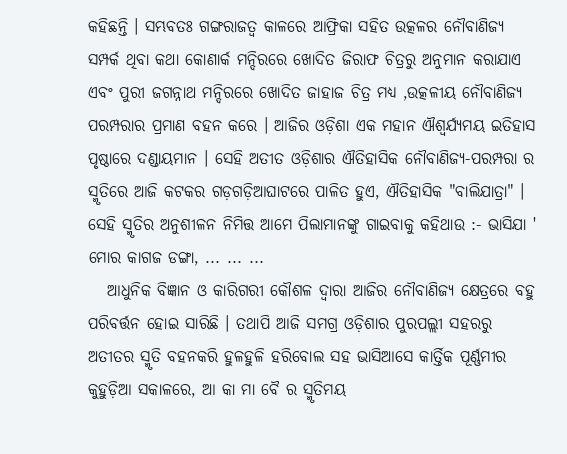କହିଛନ୍ତି । ସମ୍ଭବତଃ ଗଙ୍ଗରାଜତ୍ଵ କାଳରେ ଆଫ୍ରିକା ସହିତ ଉତ୍କଳର ନୌବାଣିଜ୍ୟ ସମ୍ପର୍କ ଥିବା କଥା କୋଣାର୍କ ମନ୍ଦିରରେ ଖୋଦିତ ଜିରାଫ ଚିତ୍ରରୁ ଅନୁମାନ କରାଯାଏ  ଏବଂ ପୁରୀ ଜଗନ୍ନାଥ ମନ୍ଦିରରେ ଖୋଦିତ ଜାହାଜ ଚିତ୍ର ମଧ୍ୟ ,ଉତ୍କଳୀୟ ନୌବାଣିଜ୍ୟ ପରମ୍ପରାର ପ୍ରମାଣ ବହନ କରେ । ଆଜିର ଓଡ଼ିଶା ଏକ ମହାନ ଐଶ୍ଵର୍ଯ୍ୟମୟ ଇତିହାସ ପୃଷ୍ଠାରେ ଦଣ୍ଡାୟମାନ । ସେହି ଅତୀତ ଓଡ଼ିଶାର ଐତିହାସିକ ନୌବାଣିଜ୍ୟ-ପରମ୍ପରା ର ସ୍ମୃତିରେ ଆଜି କଟକର ଗଡ଼ଗଡ଼ିଆଘାଟରେ ପାଳିତ ହୁଏ, ଐତିହାସିକ "ବାଲିଯାତ୍ରା" । ସେହି ସ୍ମୃତିର ଅନୁଶୀଳନ ନିମିତ୍ତ ଆମେ ପିଲାମାନଙ୍କୁ ଗାଇବାକୁ କହିଥାଉ :- ଭାସିଯା ' ମୋର କାଗଜ ଡଙ୍ଗା, ... ... ...
   ଆଧୁନିକ ବିଜ୍ଞାନ ଓ କାରିଗରୀ କୌଶଳ ଦ୍ଵାରା ଆଜିର ନୌବାଣିଜ୍ୟ କ୍ଷେତ୍ରରେ ବହୁ ପରିବର୍ତ୍ତନ ହୋଇ ସାରିଛି । ତଥାପି ଆଜି ସମଗ୍ର ଓଡ଼ିଶାର ପୁରପଲ୍ଲୀ ସହରରୁ ଅତୀତର ସ୍ମୃତି ବହନକରି ହୁଳହୁଳି ହରିବୋଲ ସହ ଭାସିଆସେ କାର୍ତ୍ତିକ ପୂର୍ଣ୍ଣମୀର କୁହୁଡ଼ିଆ ସକାଳରେ, ଆ କା ମା ବୈ ର ସ୍ମୃତିମୟ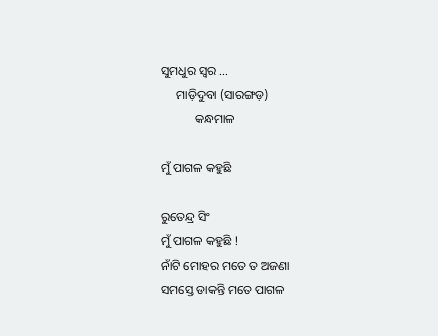ସୁମଧୁର ସ୍ୱର ...
     ମାଡ଼ିଦୁବା (ସାରଙ୍ଗଡ଼)
           କନ୍ଧମାଳ

ମୁଁ ପାଗଳ କହୁଛି

ରୁତେନ୍ଦ୍ର ସିଂ
ମୁଁ ପାଗଳ କହୁଛି !
ନାଁଟି ମୋହର ମତେ ତ ଅଜଣା
ସମସ୍ତେ ଡାକନ୍ତି ମତେ ପାଗଳ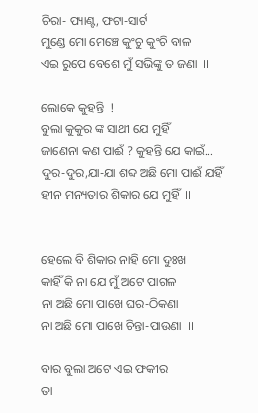ଚିରା- ପ୍ୟାଣ୍ଟ, ଫଟା-ସାର୍ଟ
ମୁଣ୍ଡେ ମୋ ମେଞ୍ଚେ କୁଂଚୁ କୁଂଚି ବାଳ
ଏଇ ରୁପେ ବେଶେ ମୁଁ ସଭିଙ୍କୁ ତ ଜଣା  ।।

ଲୋକେ କୁହନ୍ତି  !
ବୁଲା କୁକୁର ଙ୍କ ସାଥୀ ଯେ ମୁହିଁ
ଜାଣେନା କଣ ପାଈଁ ? କୁହନ୍ତି ଯେ କାଇଁ...
ଦୁର-ଦୁର,ଯା-ଯା ଶବ୍ଦ ଅଛି ମୋ ପାଈଁ ଯହିଁ
ହୀନ ମନ୍ୟତାର ଶିକାର ଯେ ମୁହିଁ  ।।


ହେଲେ ବି ଶିକାର ନାହି ମୋ ଦୁଃଖ
କାହିଁ କି ନା ଯେ ମୁଁ ଅଟେ ପାଗଳ
ନା ଅଛି ମୋ ପାଖେ ଘର-ଠିକଣା
ନା ଅଛି ମୋ ପାଖେ ଚିନ୍ତା-ପାଉଣା  ।।

ବାର ବୁଲା ଅଟେ ଏଇ ଫକୀର
ତା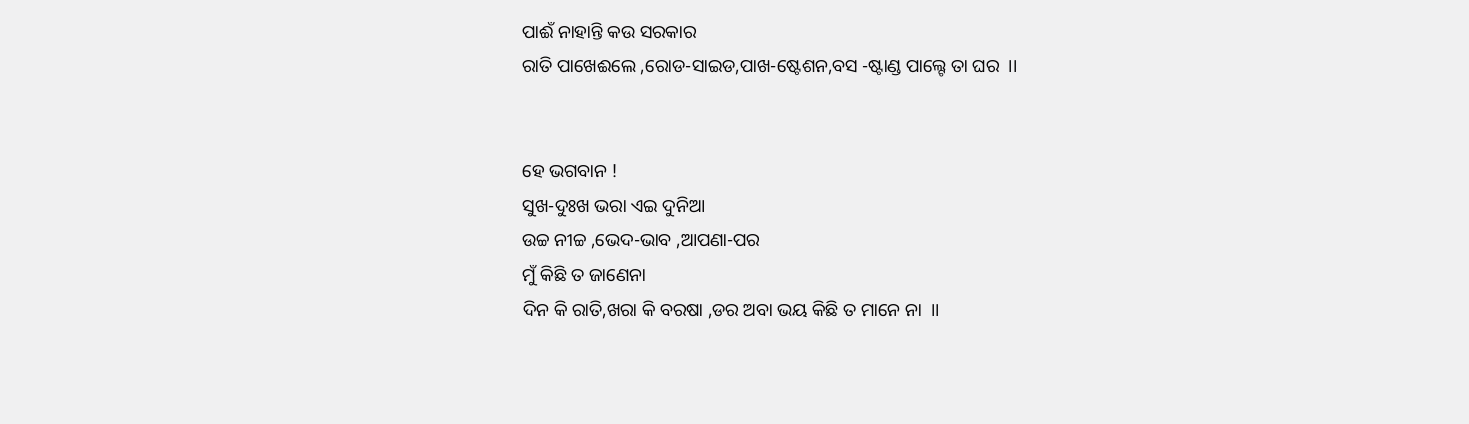ପାଈଁ ନାହାନ୍ତି କଉ ସରକାର
ରାତି ପାଖେଈଲେ ,ରୋଡ-ସାଇଡ,ପାଖ-ଷ୍ଟେଶନ,ବସ -ଷ୍ଟାଣ୍ଡ ପାଲ୍ଟେ ତା ଘର  ।।


ହେ ଭଗବାନ !
ସୁଖ-ଦୁଃଖ ଭରା ଏଇ ଦୁନିଆ
ଉଚ୍ଚ ନୀଚ୍ଚ ,ଭେଦ-ଭାବ ,ଆପଣା-ପର
ମୁଁ କିଛି ତ ଜାଣେନା
ଦିନ କି ରାତି,ଖରା କି ବରଷା ,ଡର ଅବା ଭୟ କିଛି ତ ମାନେ ନା  ।।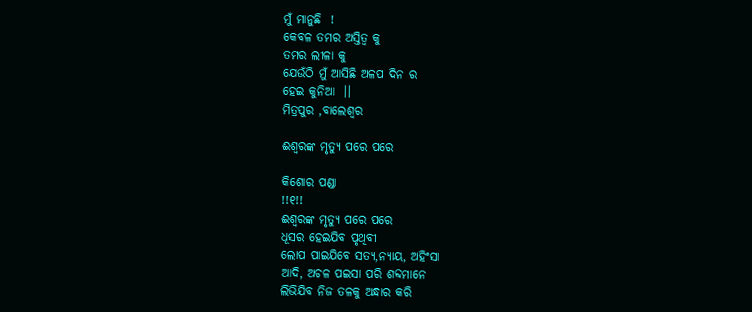ମୁଁ ମାନୁଛି  !
କେବଳ ତମର ଅସ୍ତିତ୍ଵ କୁ
ତମର ଲୀଳା କୁ
ଯେଉଁଠି ମୁଁ ଆସିଛି ଅଳପ ଦିନ ର
ହେଇ କୁନିଆ  ।।
ମିତ୍ରପୁର ,ବାଲେଶ୍ୱର

ଈଶ୍ୱରଙ୍କ ମୃତ୍ୟୁ ପରେ ପରେ

କିଶୋର ପଣ୍ଡା
!!୧!!
ଈଶ୍ୱରଙ୍କ ମୃତ୍ୟୁ ପରେ ପରେ
ଧୂସର ହେଇଯିବ ପୃଥିବୀ
ଲୋପ ପାଇଯିବେ ସତ୍ୟ,ନ୍ୟାୟ, ଅହିଂସା
ଆଦି, ଅଚଳ ପଇସା ପରି ଶବ୍ଦମାନେ
ଲିଭିଯିବ ନିଜ ତଳକୁ ଅନ୍ଧାର କରି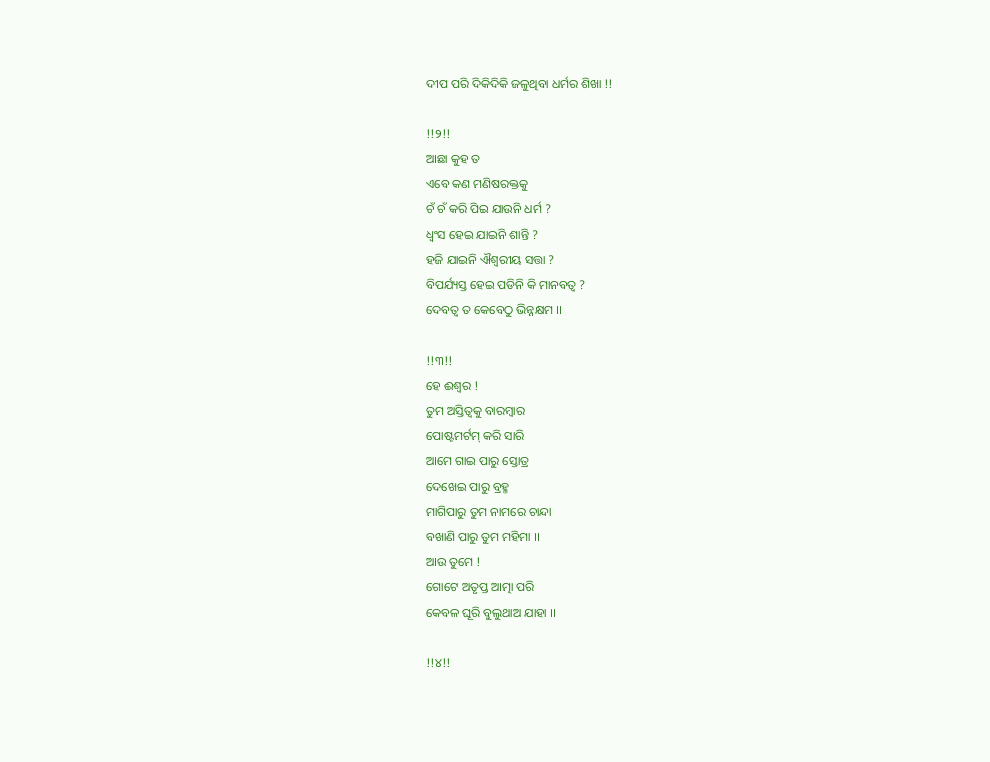ଦୀପ ପରି ଦିକିଦିକି ଜଳୁଥିବା ଧର୍ମର ଶିଖା !!

!!୨!!
ଆଛା କୁହ ତ
ଏବେ କଣ ମଣିଷରକ୍ତକୁ
ଚଁ ଚଁ କରି ପିଇ ଯାଉନି ଧର୍ମ ?
ଧ୍ୱଂସ ହେଇ ଯାଇନି ଶାନ୍ତି ?
ହଜି ଯାଇନି ଐଶ୍ୱରୀୟ ସତ୍ତା ?
ବିପର୍ଯ୍ୟସ୍ତ ହେଇ ପଡିନି କି ମାନବତ୍ଵ ?
ଦେବତ୍ଵ ତ କେବେଠୁ ଭିନ୍ନକ୍ଷମ ।।

!!୩!!
ହେ ଈଶ୍ୱର !
ତୁମ ଅସ୍ତିତ୍ୱକୁ ବାରମ୍ବାର
ପୋଷ୍ଟମର୍ଟମ୍ କରି ସାରି
ଆମେ ଗାଇ ପାରୁ ସ୍ତୋତ୍ର
ଦେଖେଇ ପାରୁ ବ୍ରହ୍ମ
ମାଗିପାରୁ ତୁମ ନାମରେ ଚାନ୍ଦା
ବଖାଣି ପାରୁ ତୁମ ମହିମା ।।
ଆଉ ତୁମେ !
ଗୋଟେ ଅତୃପ୍ତ ଆତ୍ମା ପରି
କେବଳ ଘୂରି ବୁଲୁଥାଅ ଯାହା ।।

!!୪!!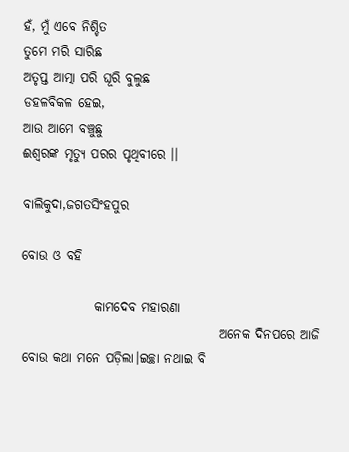ହଁ, ମୁଁ ଏବେ ନିଶ୍ଚିତ
ତୁମେ ମରି ସାରିଛ
ଅତୃପ୍ତ ଆତ୍ମା ପରି ଘୂରି ବୁଲୁଛ
ଡହଳବିକଳ ହେଇ,
ଆଉ ଆମେ ବଞ୍ଚୁଛୁ
ଈଶ୍ୱରଙ୍କ ମୃତ୍ୟୁ ପରର ପୃଥିବୀରେ ।।

ବାଲିକୁଦା,ଜଗତସିଂହପୁର

ବୋଉ ଓ ବହି

              କାମଦେବ ମହାରଣା
                                      ଅନେକ ଦିନପରେ ଆଜି ବୋଉ କଥା ମନେ ପଡ଼ିଲା।ଇଚ୍ଛା ନଥାଇ ବି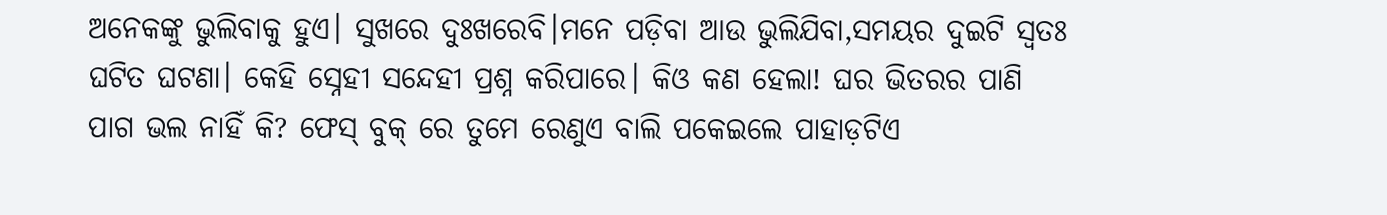ଅନେକଙ୍କୁ ଭୁଲିବାକୁ ହୁଏ। ସୁଖରେ ଦୁଃଖରେବି।ମନେ ପଡ଼ିବା ଆଉ ଭୁଲିଯିବା,ସମୟର ଦୁଇଟି ସ୍ଵତଃ ଘଟିତ ଘଟଣା। କେହି ସ୍ନେହୀ ସନ୍ଦେହୀ ପ୍ରଶ୍ନ କରିପାରେ। କିଓ କଣ ହେଲା! ଘର ଭିତରର ପାଣି ପାଗ ଭଲ ନାହିଁ କି? ଫେସ୍ ବୁକ୍ ରେ ତୁମେ ରେଣୁଏ ବାଲି ପକେଇଲେ ପାହାଡ଼ଟିଏ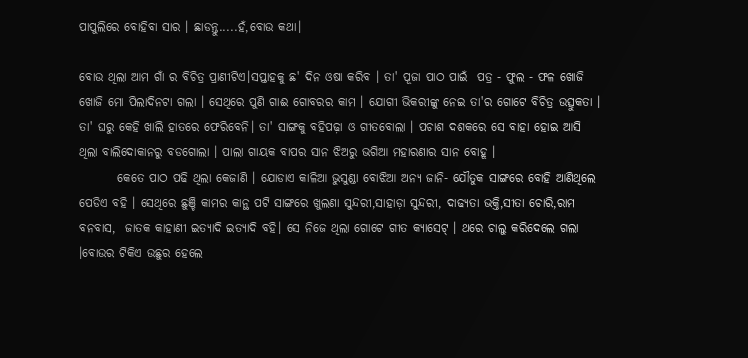ପାପୁଲିରେ ବୋହିବା ସାର । ଛାଡନ୍ତୁ.....ହଁ,ବୋଉ କଥା।

ବୋଉ ଥିଲା ଆମ ଗାଁ ର ବିଚିତ୍ର ପ୍ରାଣୀଟିଏ।ସପ୍ତାହକୁ ଛ' ଦିନ ଓଷା କରିବ । ତା' ପୂଜା ପାଠ ପାଇଁ  ପତ୍ର - ଫୁଲ - ଫଳ ଖୋଜି ଖୋଜି ମୋ ପିଲାଦିନଟା ଗଲା । ସେଥିରେ ପୁଣି ଗାଈ ଗୋବରର କାମ । ଯୋଗୀ ଭିକରୀଙ୍କୁ ନେଇ ତା'ର ଗୋଟେ ବିଚିତ୍ର ଉତ୍ସୁକତା । ତା' ଘରୁ କେହି ଖାଲି ହାତରେ ଫେରିବେନି। ତା' ସାଙ୍ଗକୁ ବହିପଢ଼ା ଓ ଗୀତବୋଲା । ପଚାଶ ଦଶକରେ ସେ ବାହା ହୋଇ ଆସି ଥିଲା ବାଲିଦୋକାନରୁ ବଡଗୋଲା । ପାଲା ଗାୟକ ବାପର ସାନ ଝିଅରୁ ଭଗିଆ ମହାରଣାର ସାନ ବୋହୂ ।
        କେତେ ପାଠ ପଢି ଥିଲା କେଜାଣି । ଯୋଡାଏ କାଳିଆ ଭୁସୁଣ୍ଡା ବୋଝିଆ ଅନ୍ୟ ଜାନି- ଯୌତୁକ ସାଙ୍ଗରେ ବୋହି ଆଣିଥିଲେ ପେଡିଏ ବହି । ସେଥିରେ ଛୁଞ୍ଚି କାମର କାନ୍ଥ ପଟି ସାଙ୍ଗରେ ଖୁଲଣା ସୁନ୍ଦରୀ,ସାହାଡ଼ା ସୁନ୍ଦରୀ, ଦାଢ୍ୟତା ଭକ୍ତି,ସୀତା ଚୋରି,ରାମ ବନବାସ,  ଜାତକ କାହାଣୀ ଇତ୍ୟାଦି ଇତ୍ୟାଦି ବହି। ସେ ନିଜେ ଥିଲା ଗୋଟେ ଗୀତ କ୍ୟାସେଟ୍ । ଥରେ ଚାଲୁ କରିଦେଲେ ଗଲା ।ବୋଉର ଟିକିଏ ଉଛୁର ହେଲେ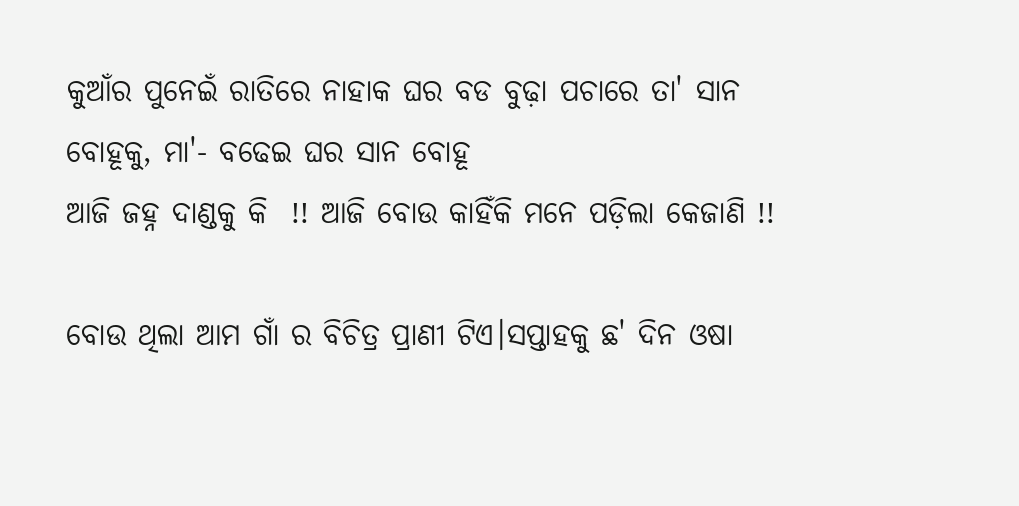କୁଆଁର ପୁନେଇଁ ରାତିରେ ନାହାକ ଘର ବଡ ବୁଢ଼ା ପଚାରେ ତା' ସାନ ବୋହୂକୁ, ମା'- ବଢେଇ ଘର ସାନ ବୋହୂ
ଆଜି ଜହ୍ନ ଦାଣ୍ଡକୁ କି  !! ଆଜି ବୋଉ କାହିଁକି ମନେ ପଡ଼ିଲା କେଜାଣି !!

ବୋଉ ଥିଲା ଆମ ଗାଁ ର ବିଚିତ୍ର ପ୍ରାଣୀ ଟିଏ।ସପ୍ତାହକୁ ଛ' ଦିନ ଓଷା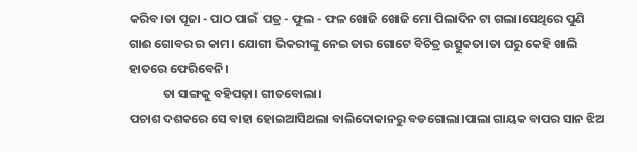କରିବ।ତା ପୂଜା - ପାଠ ପାଇଁ  ପତ୍ର - ଫୁଲ - ଫଳ ଖୋଜି ଖୋଜି ମୋ ପିଲାଦିନ ଟା ଗଲା।ସେଥିରେ ପୁଣି ଗାଈ ଗୋବର ର କାମ। ଯୋଗୀ ଭିକରୀଙ୍କୁ ନେଇ ତାର ଗୋଟେ ବିଚିତ୍ର ଉତ୍ସୁକତା।ତା ଘରୁ କେହି ଖାଲି ହାତରେ ଫେରିବେନି।
            ତା ସାଙ୍ଗକୁ ବହିପଢ଼ା। ଗୀତବୋଲା।
ପଚାଶ ଦଶକରେ ସେ ବାହା ହୋଇଆସିଥଲା ବାଲିଦୋକାନରୁ ବଡଗୋଲା।ପାଲା ଗାୟକ ବାପର ସାନ ଝିଅ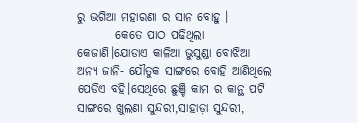ରୁ ଭଗିଆ ମହାରଣା ର ସାନ ବୋହୁ ।
        କେତେ ପାଠ ପଢିଥିଲା କେଜାଣି।ଯୋଡାଏ କାଳିଆ ଭୁସୁଣ୍ଡା ବୋଝିଆ ଅନ୍ୟ ଜାନି- ଯୌତୁକ ସାଙ୍ଗରେ ବୋହି ଆଣିଥିଲେ ପେଡିଏ ବହି।ସେଥିରେ ଛୁଞ୍ଚି କାମ ର କାନ୍ଥ ପଟି ସାଙ୍ଗରେ ଖୁଲଣା ସୁନ୍ଦରୀ,ସାହାଡ଼ା ସୁନ୍ଦରୀ,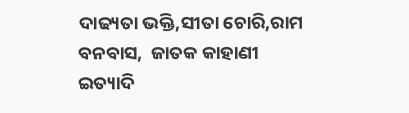ଦାଢ୍ୟତା ଭକ୍ତି,ସୀତା ଚୋରି,ରାମ ବନବାସ,  ଜାତକ କାହାଣୀ ଇତ୍ୟାଦି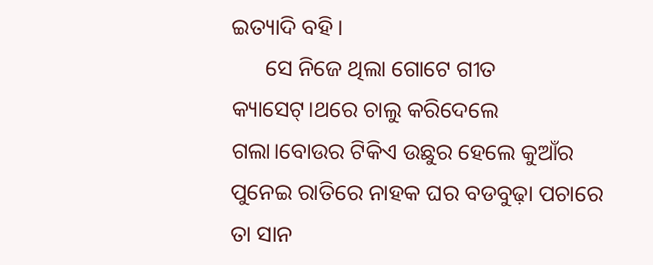ଇତ୍ୟାଦି ବହି।
      ସେ ନିଜେ ଥିଲା ଗୋଟେ ଗୀତ କ୍ୟାସେଟ୍।ଥରେ ଚାଲୁ କରିଦେଲେ ଗଲା।ବୋଉର ଟିକିଏ ଉଛୁର ହେଲେ କୁଆଁର ପୁନେଇ ରାତିରେ ନାହକ ଘର ବଡବୁଢ଼ା ପଚାରେ ତା ସାନ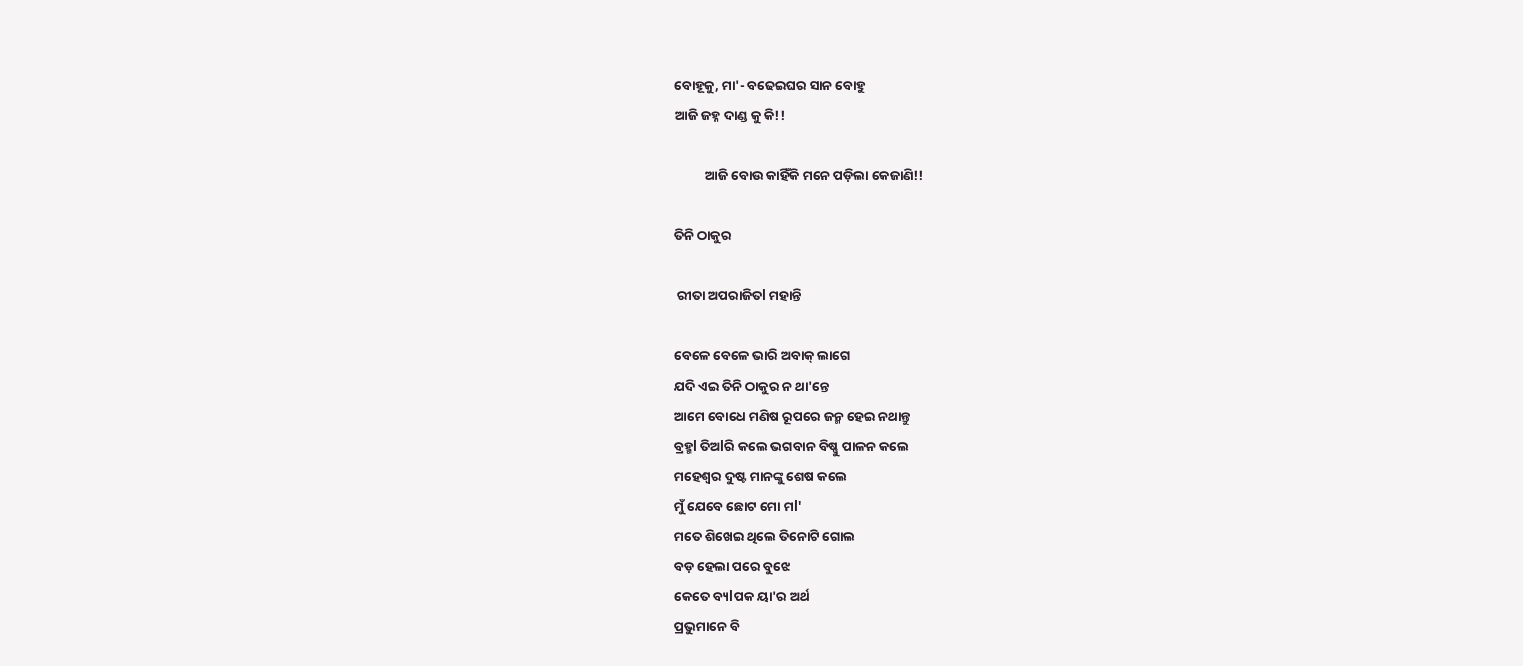ବୋହୂକୁ, ମା'- ବଢେଇଘର ସାନ ବୋହୁ
ଆଜି ଜହ୍ନ ଦାଣ୍ଡ କୁ କି!!

          ଆଜି ବୋଉ କାହିଁକି ମନେ ପଡ଼ିଲା କେଜାଣି!!

ତିନି ଠାକୁର

 ରୀତା ଅପରାଜିତl ମହାନ୍ତି

ବେଳେ ବେଳେ ଭାରି ଅବାକ୍‌ ଲାଗେ
ଯଦି ଏଇ ତିନି ଠାକୁର ନ ଥା'ନ୍ତେ
ଆମେ ବୋଧେ ମଣିଷ ରୂପରେ ଜନ୍ମ ହେଇ ନଥାନ୍ତୁ
ବ୍ରହ୍ମl ତିଅlରି କଲେ ଭଗବାନ ବିଷ୍ଣୁ ପାଳନ କଲେ
ମହେଶ୍ବର ଦୁଷ୍ଟ ମାନଙ୍କୁ ଶେଷ କଲେ
ମୁଁ ଯେବେ ଛୋଟ ମୋ ମl'
ମତେ ଶିଖେଇ ଥିଲେ ତିନୋଟି ଗୋଲ
ବଡ଼ ହେଲା ପରେ ବୁଝେ
କେତେ ବ୍ୟlପକ ୟା'ର ଅର୍ଥ
ପ୍ରଭୁମାନେ ବି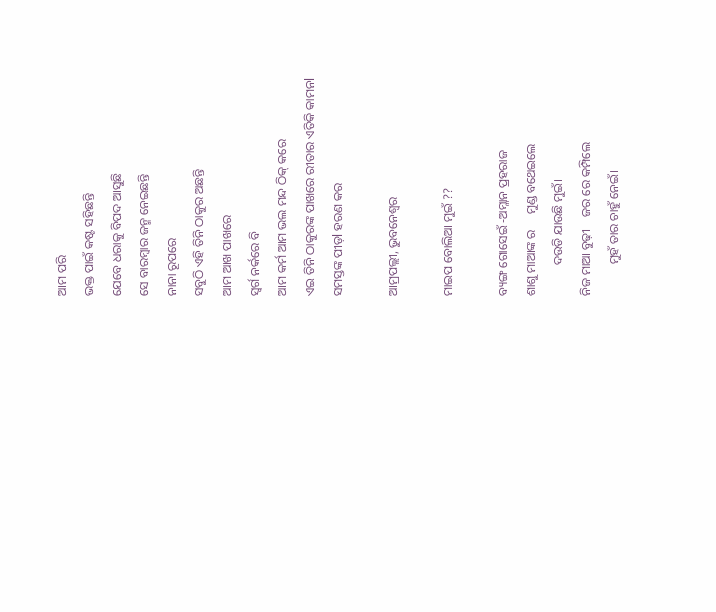ଆମ ପରି
ଭକ୍ତ ପାଇଁ କଷ୍ଟ ସହିଛନ୍ତି
ଯେବେ ଧରାକୁ ବିପଦ ଆସୁଛି
ସେ ବାରମ୍ବାର ଜନ୍ମ ନେଇଛନ୍ତି
ନାନା ରୂପରେ
ସବୁଠି ଏହି ତିନି ଠାକୁର ଅଛନ୍ତି
ଆମ ଆଖ ପାଖରେ
ସ୍ୱର୍ଗ ନର୍କରେ ବି
ଆମ କର୍ମ ଆମ ଭଲ ମନ୍ଦ ଠିକ୍‌ କରେ
ଏଇ ତିନି ଠାକୁରଙ୍କ ପାଖରେ ରୀତାର ଏତିକି କାମନl
ସମସ୍ତଙ୍କ ପୀଡ଼l ହରଣ କର

ଆମ୍ରପଲ୍ଲୀ, ଭୁବନେଶ୍ବର

ମାଇପ ବୋଲିଆ ମୁଇଁ ??

ବ୍ୟଙ୍ଗ ଗୋସେଇଁ -ଅମ୍ଳାନ ପ୍ରହରାଜ
ଶାଶୁ ମାଆଙ୍କ ର     ମୁଣ୍ଡ ବଥେଇଲେ
          ଦଉଡି ଯାଉଛି ମୁଇଁ।
ନିଜ ମାଆ ବୁଢ଼ୀ    ଜର ରେ କମ୍ପିଲେ
          ମୁହଁ ତାର ଚାହୁଁ ନେଇଁ।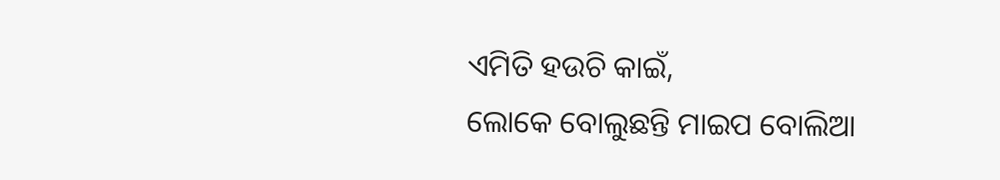ଏମିତି ହଉଚି କାଇଁ,
ଲୋକେ ବୋଲୁଛନ୍ତି ମାଇପ ବୋଲିଆ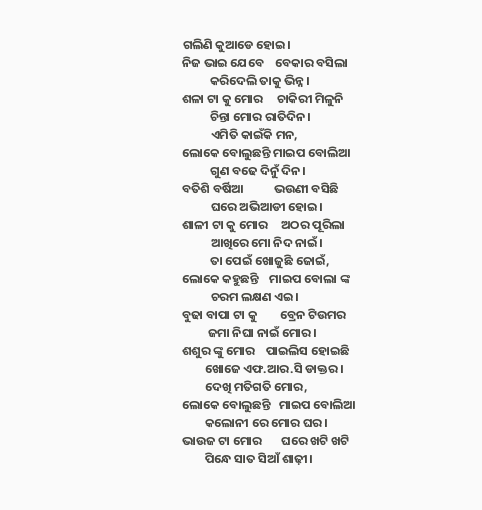ଗଲିଣି କୁଆଡେ ହୋଇ।
ନିଜ ଭାଇ ଯେବେ    ବେକାର ବସିଲା
          କରିଦେଲି ତାକୁ ଭିନ୍ନ।
ଶଳା ଟା କୁ ମୋର     ଚାକିରୀ ମିଳୁନି
          ଚିନ୍ତା ମୋର ରାତିଦିନ।
          ଏମିତି କାଇଁକି ମନ,
ଲୋକେ ବୋଲୁଛନ୍ତି ମାଇପ ବୋଲିଆ
          ଗୁଣ ବଢେ ଦିନୁଁ ଦିନ।
ବତିଶି ବର୍ଷିଆ           ଭଉଣୀ ବସିଛି
          ଘରେ ଅଭିଆଡୀ ହୋଇ।
ଶାଳୀ ଟା କୁ ମୋର     ଅଠର ପୂରିଲା
          ଆଖିରେ ମୋ ନିଦ ନାଇଁ।
          ତା ପେଇଁ ଖୋଜୁଛି ଜୋଇଁ,
ଲୋକେ କହୁଛନ୍ତି    ମାଇପ ବୋଲା ଙ୍କ
          ଚରମ ଲକ୍ଷଣ ଏଇ।
ବୁଢା ବାପା ଟା କୁ        ବ୍ରେନ ଟିଉମର
         ଜମା ନିଘା ନାଇଁ ମୋର।
ଶଶୁର ଙ୍କୁ ମୋର    ପାଇଲିସ ହୋଇଛି
        ଖୋଜେ ଏଫ.ଆର.ସି ଡାକ୍ତର।
        ଦେଖି ମତିଗତି ମୋର,
ଲୋକେ ବୋଲୁଛନ୍ତି   ମାଇପ ବୋଲିଆ
        କଲୋନୀ ରେ ମୋର ଘର।
ଭାଉଜ ଟା ମୋର       ଘରେ ଖଟି ଖଟି
        ପିନ୍ଧେ ସାତ ସିଆଁ ଶାଢ଼ୀ।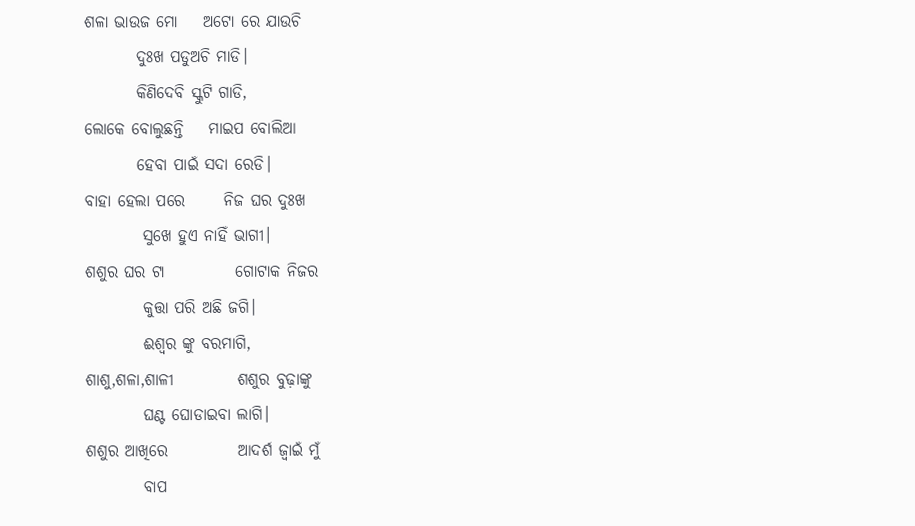ଶଳା ଭାଉଜ ମୋ    ଅଟୋ ରେ ଯାଉଚି
        ଦୁଃଖ ପଡୁଅଚି ମାଡି।
        କିଣିଦେବି ସ୍କୁଟି ଗାଡି,
ଲୋକେ ବୋଲୁଛନ୍ତି    ମାଇପ ବୋଲିଆ
        ହେବା ପାଇଁ ସଦା ରେଡି।
ବାହା ହେଲା ପରେ      ନିଜ ଘର ଦୁଃଖ
         ସୁଖେ ହୁଏ ନାହିଁ ଭାଗୀ।
ଶଶୁର ଘର ଟା           ଗୋଟାକ ନିଜର
         କୁତ୍ତା ପରି ଅଛି ଜଗି।
         ଈଶ୍ୱର ଙ୍କୁ ବରମାଗି,
ଶାଶୁ,ଶଳା,ଶାଳୀ          ଶଶୁର ବୁଢ଼ାଙ୍କୁ
         ଘଣ୍ଟ ଘୋଡାଇବା ଲାଗି।
ଶଶୁର ଆଖିରେ           ଆଦର୍ଶ ଜ୍ବାଇଁ ମୁଁ
         ବାପ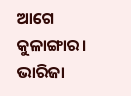ଆଗେ କୁଳାଙ୍ଗାର।
ଭାରିଜା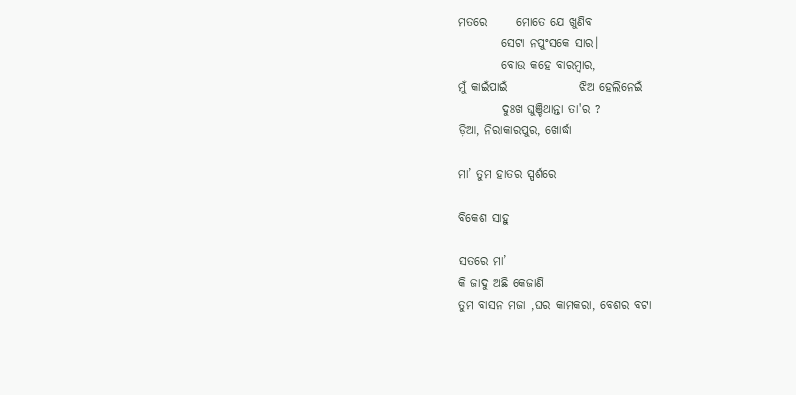ମତରେ      ମୋତେ ଯେ ଖୁଣିବ
         ସେଟା ନପୁଂସକେ ସାର।
         ବୋଉ କହେ ବାରମ୍ବାର,
ମୁଁ କାଇଁପାଇଁ               ଝିଅ ହେଲିନେଇଁ
         ଦୁଃଖ ଘୁଞ୍ଚିଥାନ୍ତା ତା'ର ?
ଡ଼ିଆ, ନିରାକାରପୁର, ଖୋର୍ଦ୍ଧା

ମା’ ତୁମ ହାତର ସ୍ପର୍ଶରେ

ବିକେଶ ସାହୁ

ସତରେ ମା’
କି ଜାଦୁ ଅଛି କେଜାଣି
ତୁମ ବାସନ ମଜା ,ଘର କାମକରା, ବେଶର ବଟା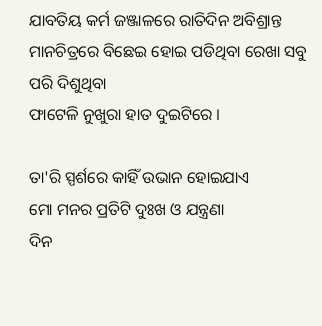ଯାବତିୟ କର୍ମ ଜଞ୍ଜାଳରେ ରାତିଦିନ ଅବିଶ୍ରାନ୍ତ
ମାନଚିତ୍ରରେ ବିଛେଇ ହୋଇ ପଡିଥିବା ରେଖା ସବୁ ପରି ଦିଶୁଥିବା
ଫାଟେଳି ନୁଖୁରା ହାତ ଦୁଇଟିରେ ।

ତା'ରି ସ୍ପର୍ଶରେ କାହିଁ ଉଭାନ ହୋଇଯାଏ
ମୋ ମନର ପ୍ରତିଟି ଦୁଃଖ ଓ ଯନ୍ତ୍ରଣା
ଦିନ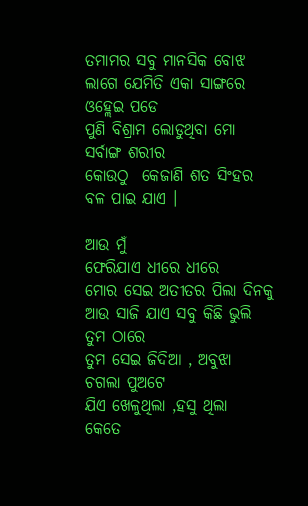ତମାମର ସବୁ ମାନସିକ ବୋଝ
ଲାଗେ ଯେମିତି ଏକା ସାଙ୍ଗରେ ଓହ୍ଲେଇ ପଡେ
ପୁଣି ବିଶ୍ରାମ ଲୋଡୁଥିବା ମୋ ସର୍ବାଙ୍ଗ ଶରୀର
କୋଉଠୁ  କେଜାଣି ଶତ ସିଂହର ବଳ ପାଇ ଯାଏ ।

ଆଉ ମୁଁ
ଫେରିଯାଏ ଧୀରେ ଧୀରେ
ମୋର ସେଇ ଅତୀତର ପିଲା ଦିନକୁ
ଆଉ ସାଜି ଯାଏ ସବୁ କିଛି ଭୁଲି ତୁମ ଠାରେ
ତୁମ ସେଇ ଜିଦିଆ , ଅବୁଝା  ଚଗଲା ପୁଅଟେ
ଯିଏ ଖେଳୁଥିଲା ,ହସୁ ଥିଲା
କେତେ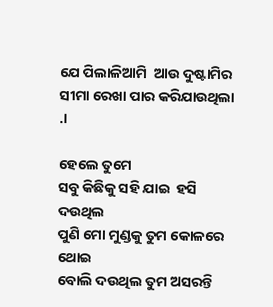ଯେ ପିଲାଳିଆମି  ଆଉ ଦୁଷ୍ଟାମିର
ସୀମା ରେଖା ପାର କରିଯାଉଥିଲା  .।

ହେଲେ ତୁମେ
ସବୁ କିଛିକୁ ସହି ଯାଇ  ହସି ଦଉଥିଲ
ପୁଣି ମୋ ମୁଣ୍ଡକୁ ତୁମ କୋଳରେ ଥୋଇ
ବୋଲି ଦଉଥିଲ ତୁମ ଅସରନ୍ତି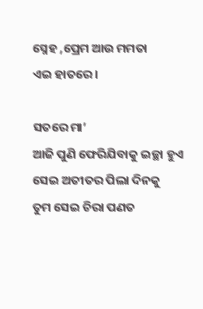ସ୍ନେହ ,ପ୍ରେମ ଆଉ ମମତା
ଏଇ ହାତରେ ।

ସତରେ ମା’
ଆଜି ପୁଣି ଫେରିଯିବାକୁ ଇଚ୍ଛା ହୁଏ
ସେଇ ଅତୀତର ପିଲା ଦିନକୁ
ତୁମ ସେଇ ଚିରା ପଣତ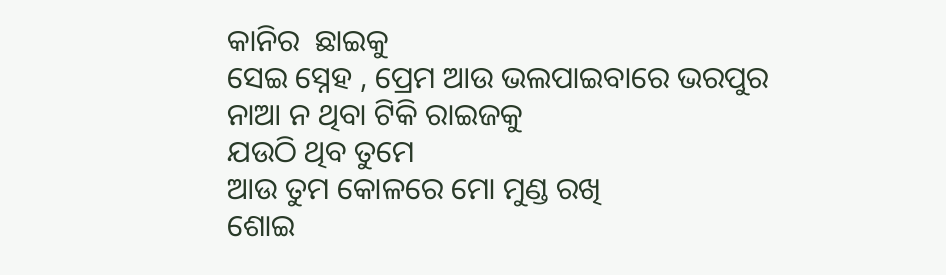କାନିର  ଛାଇକୁ
ସେଇ ସ୍ନେହ , ପ୍ରେମ ଆଉ ଭଲପାଇବାରେ ଭରପୁର
ନାଆ ନ ଥିବା ଟିକି ରାଇଜକୁ
ଯଉଠି ଥିବ ତୁମେ
ଆଉ ତୁମ କୋଳରେ ମୋ ମୁଣ୍ଡ ରଖି
ଶୋଇ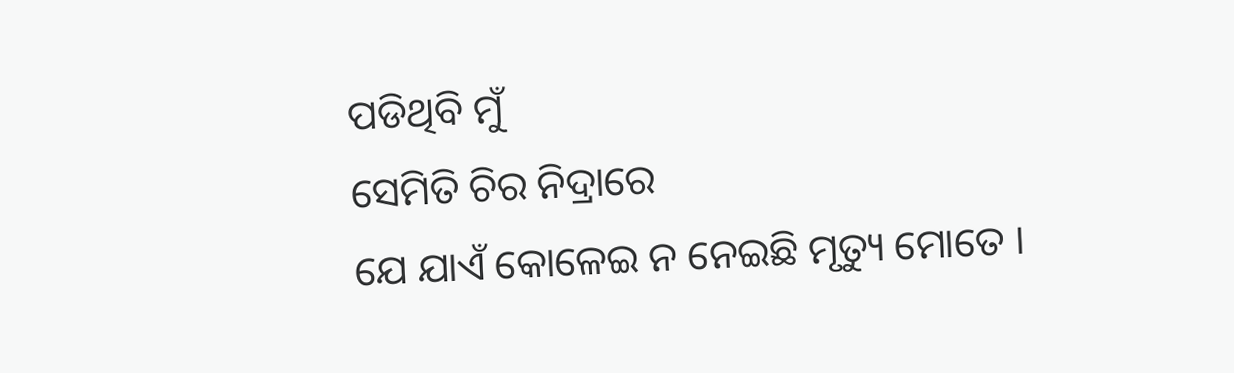ପଡିଥିବି ମୁଁ
ସେମିତି ଚିର ନିଦ୍ରାରେ
ଯେ ଯାଏଁ କୋଳେଇ ନ ନେଇଛି ମୃତ୍ୟୁ ମୋତେ ।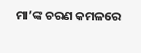ମା’ଙ୍କ ଚରଣ କମଳରେ